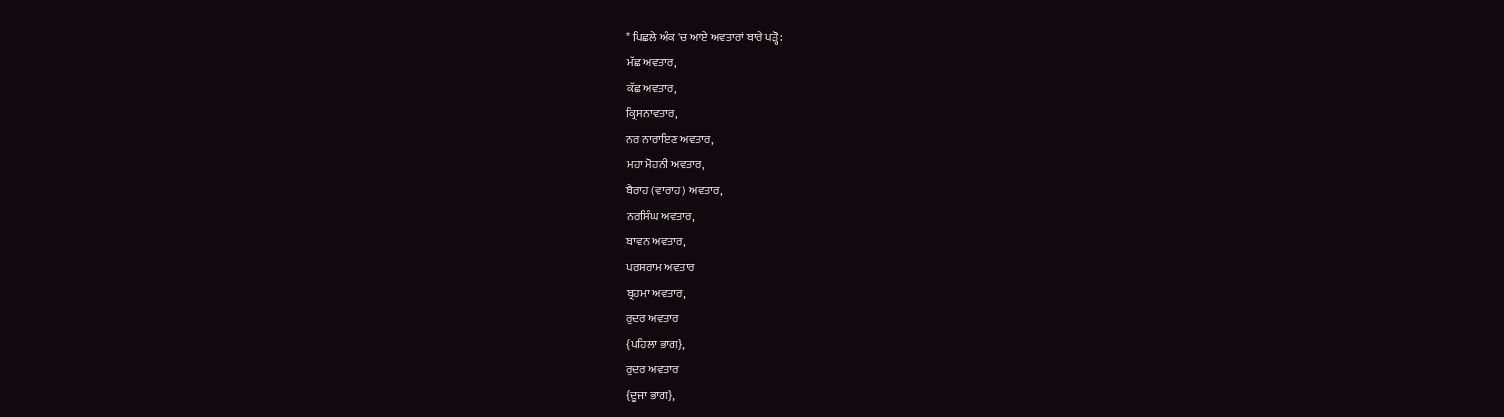* ਪਿਛਲੇ ਅੰਕ 'ਚ ਆਏ ਅਵਤਾਰਾਂ ਬਾਰੇ ਪੜ੍ਹੋ:
ਮੱਛ ਅਵਤਾਰ,
ਕੱਛ ਅਵਤਾਰ,
ਕ੍ਰਿਸਨਾਵਤਾਰ,
ਨਰ ਨਾਰਾਇਣ ਅਵਤਾਰ,
ਮਹਾ ਮੋਹਨੀ ਅਵਤਾਰ,
ਬੈਰਾਹ (ਵਾਰਾਹ) ਅਵਤਾਰ,
ਨਰਸਿੰਘ ਅਵਤਾਰ,
ਬਾਵਨ ਅਵਤਾਰ,
ਪਰਸਰਾਮ ਅਵਤਾਰ
ਬ੍ਰਹਮਾ ਅਵਤਾਰ,
ਰੁਦਰ ਅਵਤਾਰ
{ਪਹਿਲਾ ਭਾਗ},
ਰੁਦਰ ਅਵਤਾਰ
{ਦੂਜਾ ਭਾਗ},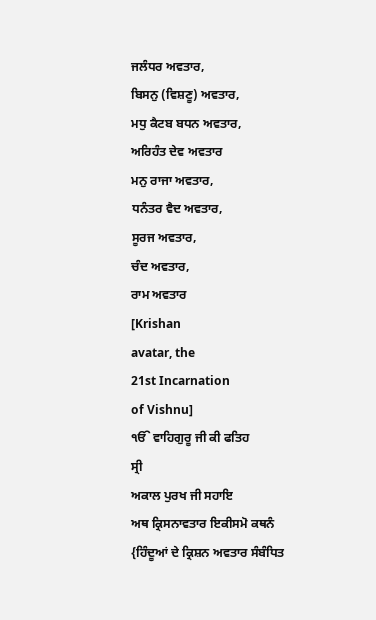ਜਲੰਧਰ ਅਵਤਾਰ,
ਬਿਸਨੁ (ਵਿਸ਼ਣੂ) ਅਵਤਾਰ,
ਮਧੁ ਕੈਟਬ ਬਧਨ ਅਵਤਾਰ,
ਅਰਿਹੰਤ ਦੇਵ ਅਵਤਾਰ
ਮਨੁ ਰਾਜਾ ਅਵਤਾਰ,
ਧਨੰਤਰ ਵੈਦ ਅਵਤਾਰ,
ਸੂਰਜ ਅਵਤਾਰ,
ਚੰਦ ਅਵਤਾਰ,
ਰਾਮ ਅਵਤਾਰ
[Krishan
avatar, the
21st Incarnation
of Vishnu]
ੴ ਵਾਹਿਗੁਰੂ ਜੀ ਕੀ ਫਤਿਹ
ਸ੍ਰੀ
ਅਕਾਲ ਪੁਰਖ ਜੀ ਸਹਾਇ
ਅਥ ਕ੍ਰਿਸਨਾਵਤਾਰ ਇਕੀਸਮੋ ਕਥਨੰ
{ਹਿੰਦੂਆਂ ਦੇ ਕ੍ਰਿਸ਼ਨ ਅਵਤਾਰ ਸੰਬੰਧਿਤ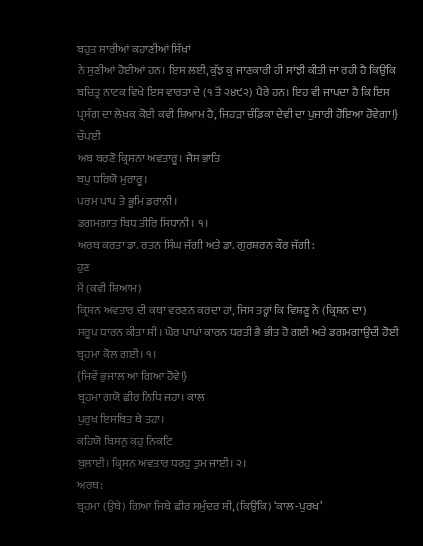ਬਹੁਤ ਸਾਰੀਆਂ ਕਹਾਣੀਆਂ ਸਿੱਖਾਂ
ਨੇ ਸੁਣੀਆਂ ਹੋਈਆਂ ਹਨ। ਇਸ ਲਈ, ਕੁੱਝ ਕੁ ਜਾਣਕਾਰੀ ਹੀ ਸਾਂਝੀ ਕੀਤੀ ਜਾ ਰਹੀ ਹੈ ਕਿਉਂਕਿ
ਬਚਿਤ੍ਰ ਨਾਟਕ ਵਿਖੇ ਇਸ ਵਾਰਤਾ ਦੇ (੧ ਤੋਂ ੨੪੯੨) ਪੈਰੇ ਹਨ। ਇਹ ਵੀ ਜਾਪਦਾ ਹੈ ਕਿ ਇਸ
ਪ੍ਰਸੰਗ ਦਾ ਲੇਖਕ ਕੋਈ ਕਵੀ ਸ਼ਿਆਮ ਹੈ, ਜਿਹੜਾ ਚੰਡਿਕਾ ਦੇਵੀ ਦਾ ਪੁਜਾਰੀ ਹੋਇਆ ਹੋਵੇਗਾ!}
ਚੌਪਈ
ਅਬ ਬਰਣੋ ਕ੍ਰਿਸਨਾ ਅਵਤਾਰੂ। ਜੈਸ ਭਾਤਿ
ਬਪੁ ਧਰਿਯੋ ਮੁਰਾਰੂ।
ਪਰਮ ਪਾਪ ਤੇ ਭੂਮਿ ਡਰਾਨੀ।
ਡਗਮਗਾਤ ਬਿਧ ਤੀਰਿ ਸਿਧਾਨੀ। ੧।
ਅਰਥ ਕਰਤਾ ਡਾ. ਰਤਨ ਸਿੰਘ ਜੱਗੀ ਅਤੇ ਡਾ. ਗੁਰਸ਼ਰਨ ਕੌਰ ਜੱਗੀ:
ਹੁਣ
ਮੈਂ (ਕਵੀ ਸ਼ਿਆਮ)
ਕ੍ਰਿਸ਼ਨ ਅਵਤਾਰ ਦੀ ਕਥਾ ਵਰਣਨ ਕਰਦਾ ਹਾਂ, ਜਿਸ ਤਰ੍ਹਾਂ ਕਿ ਵਿਸ਼ਣੂ ਨੇ (ਕ੍ਰਿਸ਼ਨ ਦਾ)
ਸਰੂਪ ਧਾਰਨ ਕੀਤਾ ਸੀ। ਘੋਰ ਪਾਪਾਂ ਕਾਰਨ ਧਰਤੀ ਭੈ ਭੀਤ ਹੋ ਗਈ ਅਤੇ ਡਗਮਗਾਉਂਦੀ ਹੋਈ
ਬ੍ਰਹਮਾ ਕੋਲ ਗਈ। ੧।
{ਜਿਵੇਂ ਭੁਜਾਲ ਆ ਗਿਆ ਹੋਵੇ!}
ਬ੍ਰਹਮਾ ਗਯੋ ਛੀਰ ਨਿਧਿ ਜਹਾ। ਕਾਲ
ਪੁਰੁਖ ਇਸਥਿਤ ਥੇ ਤਹਾ।
ਕਹਿਯੋ ਬਿਸਨੁ ਕਹੁ ਨਿਕਟਿ
ਬੁਲਾਈ। ਕ੍ਰਿਸਨ ਅਵਤਾਰ ਧਰਹੁ ਤੁਮ ਜਾਈ। ੨।
ਅਰਥ:
ਬ੍ਰਹਮਾ (ਉਥੇ) ਗਿਆ ਜਿਥੇ ਛੀਰ ਸਮੁੰਦਰ ਸੀ, (ਕਿਉਂਕਿ) ‘ਕਾਲ-ਪੁਰਖ’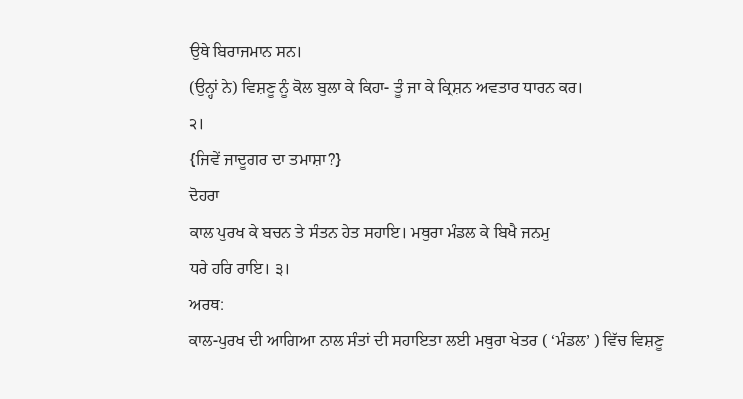ਉਥੇ ਬਿਰਾਜਮਾਨ ਸਨ।
(ਉਨ੍ਹਾਂ ਨੇ) ਵਿਸ਼ਣੂ ਨੂੰ ਕੋਲ ਬੁਲਾ ਕੇ ਕਿਹਾ- ਤੂੰ ਜਾ ਕੇ ਕ੍ਰਿਸ਼ਨ ਅਵਤਾਰ ਧਾਰਨ ਕਰ।
੨।
{ਜਿਵੇਂ ਜਾਦੂਗਰ ਦਾ ਤਮਾਸ਼ਾ?}
ਦੋਹਰਾ
ਕਾਲ ਪੁਰਖ ਕੇ ਬਚਨ ਤੇ ਸੰਤਨ ਹੇਤ ਸਹਾਇ। ਮਥੁਰਾ ਮੰਡਲ ਕੇ ਬਿਖੈ ਜਨਮੁ
ਧਰੇ ਹਰਿ ਰਾਇ। ੩।
ਅਰਥ:
ਕਾਲ-ਪੁਰਖ ਦੀ ਆਗਿਆ ਨਾਲ ਸੰਤਾਂ ਦੀ ਸਹਾਇਤਾ ਲਈ ਮਥੁਰਾ ਖੇਤਰ ( ‘ਮੰਡਲ’ ) ਵਿੱਚ ਵਿਸ਼ਣੂ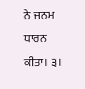ਨੇ ਜਨਮ ਧਾਰਨ ਕੀਤਾ। ੩।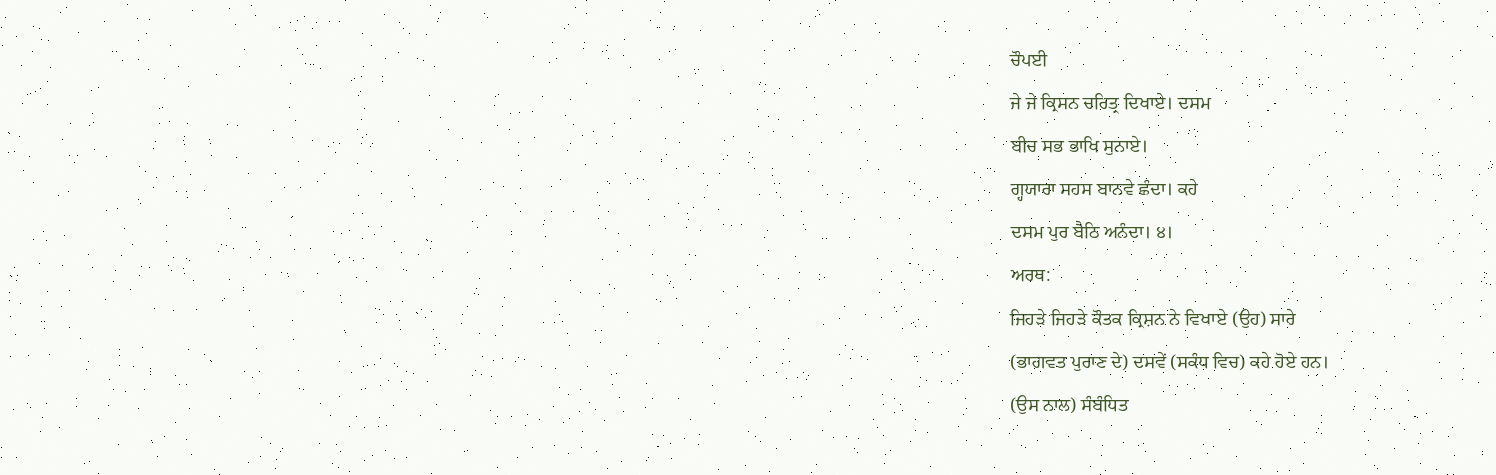ਚੌਪਈ
ਜੇ ਜੇ ਕ੍ਰਿਸਨ ਚਰਿਤ੍ਰ ਦਿਖਾਏ। ਦਸਮ
ਬੀਚ ਸਭ ਭਾਖਿ ਸੁਨਾਏ।
ਗ੍ਹਯਾਰਾ ਸਹਸ ਬਾਨਵੇ ਛੰਦਾ। ਕਹੇ
ਦਸਮ ਪੁਰ ਬੈਠਿ ਅਨੰਦਾ। ੪।
ਅਰਥ:
ਜਿਹੜੇ ਜਿਹੜੇ ਕੌਤਕ ਕ੍ਰਿਸ਼ਨ ਨੇ ਵਿਖਾਏ (ਉਹ) ਸਾਰੇ
(ਭਾਗਵਤ ਪੁਰਾਣ ਦੇ) ਦਸਵੇਂ (ਸਕੰਧ ਵਿਚ) ਕਹੇ ਹੋਏ ਹਨ।
(ਉਸ ਨਾਲ) ਸੰਬੰਧਿਤ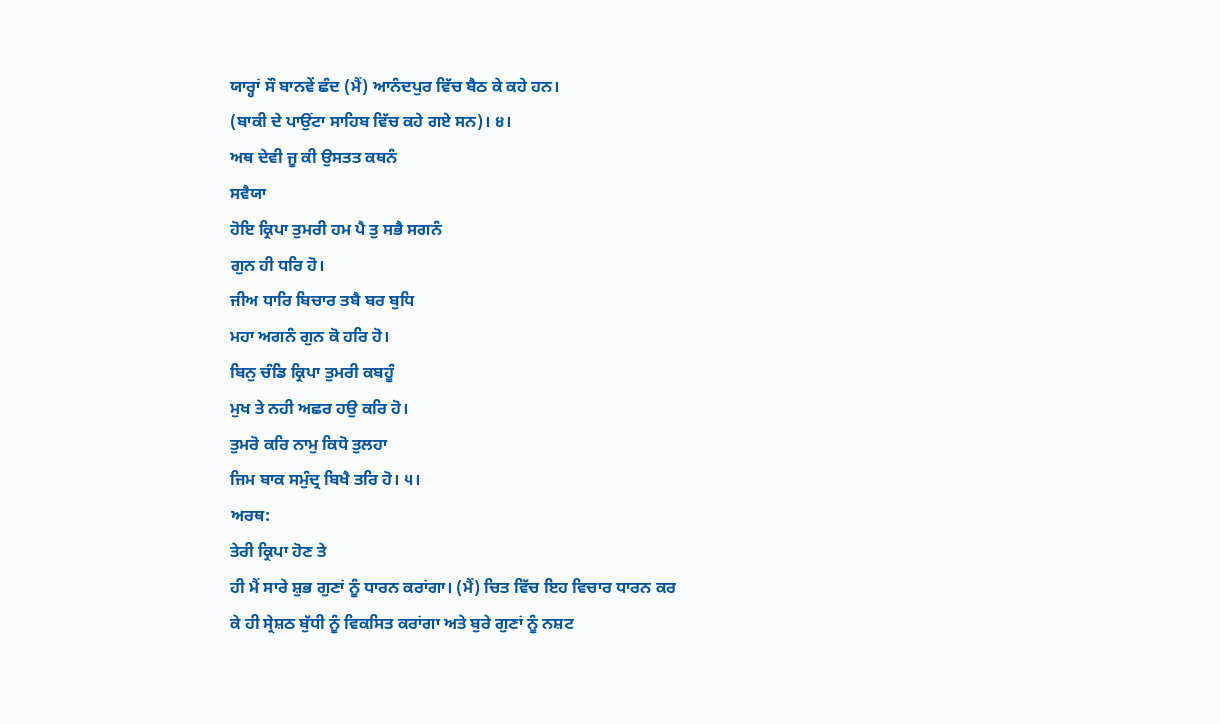ਯਾਰ੍ਹਾਂ ਸੌ ਬਾਨਵੇਂ ਛੰਦ (ਮੈਂ) ਆਨੰਦਪੁਰ ਵਿੱਚ ਬੈਠ ਕੇ ਕਹੇ ਹਨ।
(ਬਾਕੀ ਦੇ ਪਾਉਂਟਾ ਸਾਹਿਬ ਵਿੱਚ ਕਹੇ ਗਏ ਸਨ)। ੪।
ਅਥ ਦੇਵੀ ਜੂ ਕੀ ਉਸਤਤ ਕਥਨੰ
ਸਵੈਯਾ
ਹੋਇ ਕ੍ਰਿਪਾ ਤੁਮਰੀ ਹਮ ਪੈ ਤੁ ਸਭੈ ਸਗਨੰ
ਗੁਨ ਹੀ ਧਰਿ ਹੋ।
ਜੀਅ ਧਾਰਿ ਬਿਚਾਰ ਤਬੈ ਬਰ ਬੁਧਿ
ਮਹਾ ਅਗਨੰ ਗੁਨ ਕੋ ਹਰਿ ਹੋ।
ਬਿਨੁ ਚੰਡਿ ਕ੍ਰਿਪਾ ਤੁਮਰੀ ਕਬਹੂੰ
ਮੁਖ ਤੇ ਨਹੀ ਅਛਰ ਹਉ ਕਰਿ ਹੋ।
ਤੁਮਰੋ ਕਰਿ ਨਾਮੁ ਕਿਧੋ ਤੁਲਹਾ
ਜਿਮ ਬਾਕ ਸਮੁੰਦ੍ਰ ਬਿਖੈ ਤਰਿ ਹੋ। ੫।
ਅਰਥ:
ਤੇਰੀ ਕ੍ਰਿਪਾ ਹੋਣ ਤੇ
ਹੀ ਮੈਂ ਸਾਰੇ ਸ਼ੁਭ ਗੁਣਾਂ ਨੂੰ ਧਾਰਨ ਕਰਾਂਗਾ। (ਮੈਂ) ਚਿਤ ਵਿੱਚ ਇਹ ਵਿਚਾਰ ਧਾਰਨ ਕਰ
ਕੇ ਹੀ ਸ੍ਰੇਸ਼ਠ ਬੁੱਧੀ ਨੂੰ ਵਿਕਸਿਤ ਕਰਾਂਗਾ ਅਤੇ ਬੁਰੇ ਗੁਣਾਂ ਨੂੰ ਨਸ਼ਟ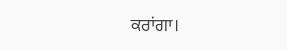ਕਰਾਂਗਾ।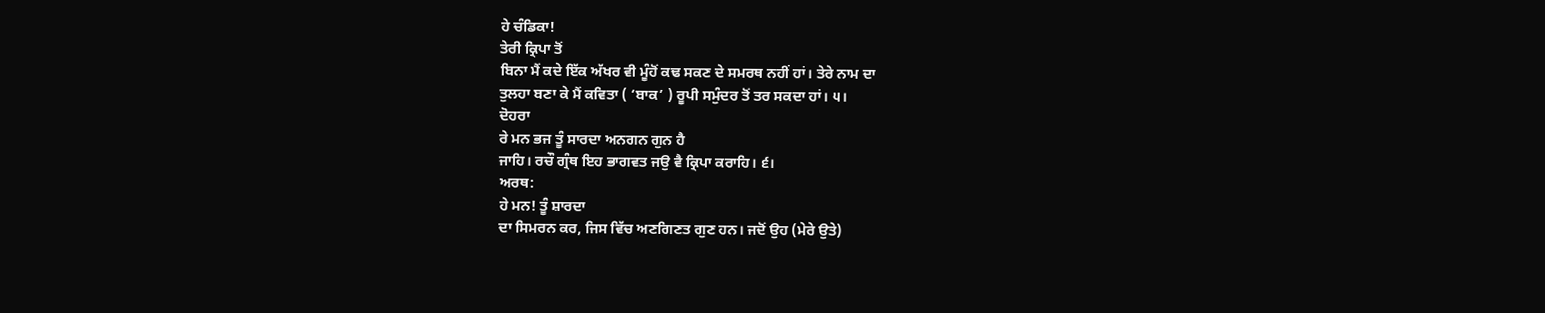ਹੇ ਚੰਡਿਕਾ!
ਤੇਰੀ ਕ੍ਰਿਪਾ ਤੋਂ
ਬਿਨਾ ਮੈਂ ਕਦੇ ਇੱਕ ਅੱਖਰ ਵੀ ਮੂੰਹੋਂ ਕਢ ਸਕਣ ਦੇ ਸਮਰਥ ਨਹੀਂ ਹਾਂ। ਤੇਰੇ ਨਾਮ ਦਾ
ਤੁਲਹਾ ਬਣਾ ਕੇ ਮੈਂ ਕਵਿਤਾ ( ‘ਬਾਕ’ ) ਰੂਪੀ ਸਮੁੰਦਰ ਤੋਂ ਤਰ ਸਕਦਾ ਹਾਂ। ੫।
ਦੋਹਰਾ
ਰੇ ਮਨ ਭਜ ਤੂੰ ਸਾਰਦਾ ਅਨਗਨ ਗੁਨ ਹੈ
ਜਾਹਿ। ਰਚੌ ਗ੍ਰੰਥ ਇਹ ਭਾਗਵਤ ਜਉ ਵੈ ਕ੍ਰਿਪਾ ਕਰਾਹਿ। ੬।
ਅਰਥ:
ਹੇ ਮਨ! ਤੂੰ ਸ਼ਾਰਦਾ
ਦਾ ਸਿਮਰਨ ਕਰ, ਜਿਸ ਵਿੱਚ ਅਣਗਿਣਤ ਗੁਣ ਹਨ। ਜਦੋਂ ਉਹ (ਮੇਰੇ ਉਤੇ)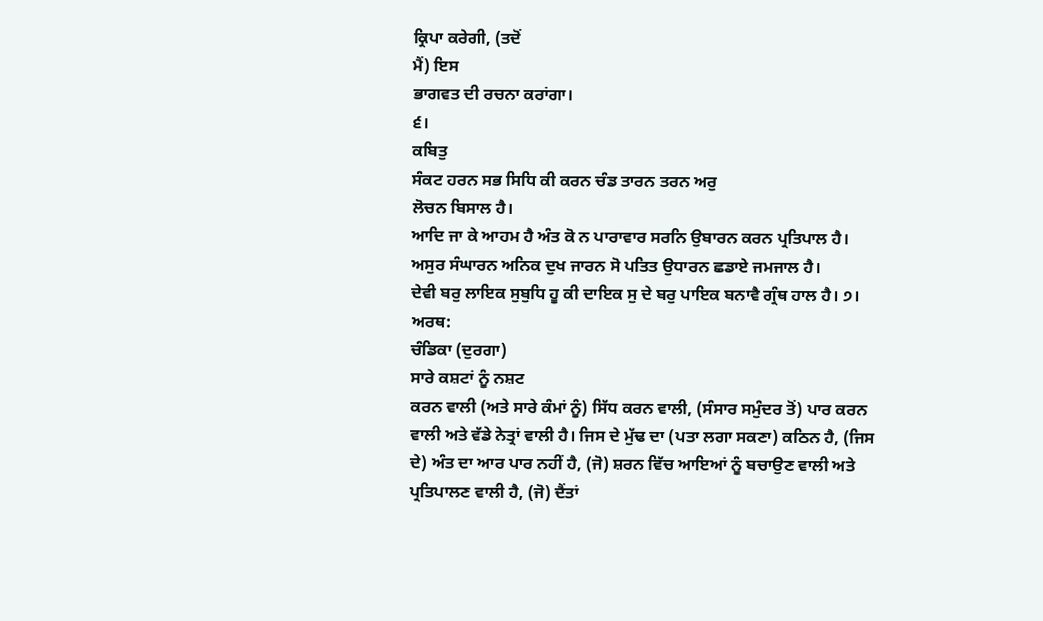ਕ੍ਰਿਪਾ ਕਰੇਗੀ, (ਤਦੋਂ
ਮੈਂ) ਇਸ
ਭਾਗਵਤ ਦੀ ਰਚਨਾ ਕਰਾਂਗਾ।
੬।
ਕਬਿਤੁ
ਸੰਕਟ ਹਰਨ ਸਭ ਸਿਧਿ ਕੀ ਕਰਨ ਚੰਡ ਤਾਰਨ ਤਰਨ ਅਰੁ
ਲੋਚਨ ਬਿਸਾਲ ਹੈ।
ਆਦਿ ਜਾ ਕੇ ਆਹਮ ਹੈ ਅੰਤ ਕੋ ਨ ਪਾਰਾਵਾਰ ਸਰਨਿ ਉਬਾਰਨ ਕਰਨ ਪ੍ਰਤਿਪਾਲ ਹੈ।
ਅਸੁਰ ਸੰਘਾਰਨ ਅਨਿਕ ਦੁਖ ਜਾਰਨ ਸੋ ਪਤਿਤ ਉਧਾਰਨ ਛਡਾਏ ਜਮਜਾਲ ਹੈ।
ਦੇਵੀ ਬਰੁ ਲਾਇਕ ਸੁਬੁਧਿ ਹੂ ਕੀ ਦਾਇਕ ਸੁ ਦੇ ਬਰੁ ਪਾਇਕ ਬਨਾਵੈ ਗ੍ਰੰਥ ਹਾਲ ਹੈ। ੭।
ਅਰਥ:
ਚੰਡਿਕਾ (ਦੁਰਗਾ)
ਸਾਰੇ ਕਸ਼ਟਾਂ ਨੂੰ ਨਸ਼ਟ
ਕਰਨ ਵਾਲੀ (ਅਤੇ ਸਾਰੇ ਕੰਮਾਂ ਨੂੰ) ਸਿੱਧ ਕਰਨ ਵਾਲੀ, (ਸੰਸਾਰ ਸਮੁੰਦਰ ਤੋਂ) ਪਾਰ ਕਰਨ
ਵਾਲੀ ਅਤੇ ਵੱਡੇ ਨੇਤ੍ਰਾਂ ਵਾਲੀ ਹੈ। ਜਿਸ ਦੇ ਮੁੱਢ ਦਾ (ਪਤਾ ਲਗਾ ਸਕਣਾ) ਕਠਿਨ ਹੈ, (ਜਿਸ
ਦੇ) ਅੰਤ ਦਾ ਆਰ ਪਾਰ ਨਹੀਂ ਹੈ, (ਜੋ) ਸ਼ਰਨ ਵਿੱਚ ਆਇਆਂ ਨੂੰ ਬਚਾਉਣ ਵਾਲੀ ਅਤੇ
ਪ੍ਰਤਿਪਾਲਣ ਵਾਲੀ ਹੈ, (ਜੋ) ਦੈਂਤਾਂ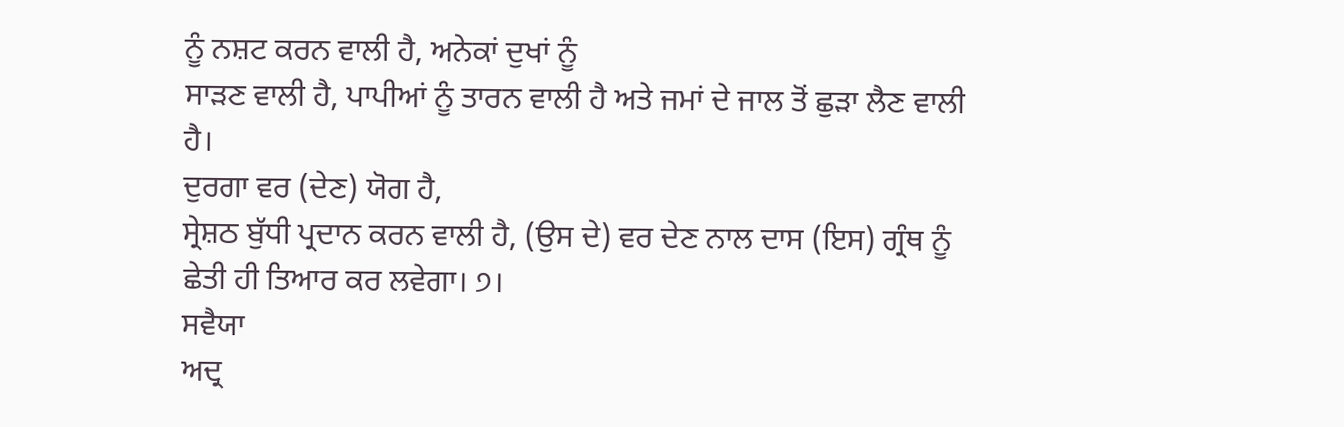ਨੂੰ ਨਸ਼ਟ ਕਰਨ ਵਾਲੀ ਹੈ, ਅਨੇਕਾਂ ਦੁਖਾਂ ਨੂੰ
ਸਾੜਣ ਵਾਲੀ ਹੈ, ਪਾਪੀਆਂ ਨੂੰ ਤਾਰਨ ਵਾਲੀ ਹੈ ਅਤੇ ਜਮਾਂ ਦੇ ਜਾਲ ਤੋਂ ਛੁੜਾ ਲੈਣ ਵਾਲੀ
ਹੈ।
ਦੁਰਗਾ ਵਰ (ਦੇਣ) ਯੋਗ ਹੈ,
ਸ੍ਰੇਸ਼ਠ ਬੁੱਧੀ ਪ੍ਰਦਾਨ ਕਰਨ ਵਾਲੀ ਹੈ, (ਉਸ ਦੇ) ਵਰ ਦੇਣ ਨਾਲ ਦਾਸ (ਇਸ) ਗ੍ਰੰਥ ਨੂੰ
ਛੇਤੀ ਹੀ ਤਿਆਰ ਕਰ ਲਵੇਗਾ। ੭।
ਸਵੈਯਾ
ਅਦ੍ਰ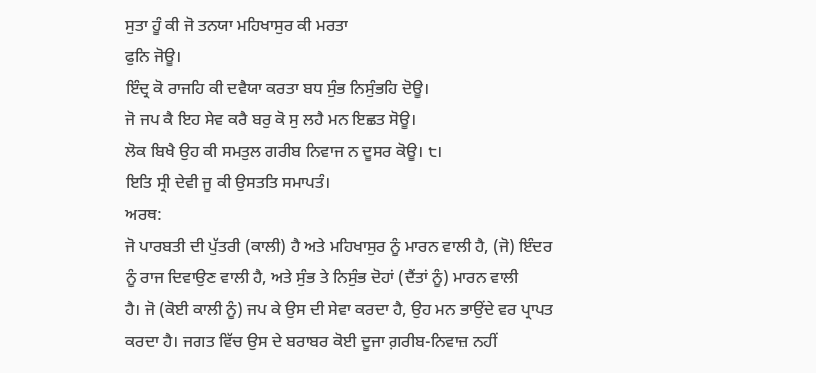ਸੁਤਾ ਹੂੰ ਕੀ ਜੋ ਤਨਯਾ ਮਹਿਖਾਸੁਰ ਕੀ ਮਰਤਾ
ਫੁਨਿ ਜੋਊ।
ਇੰਦ੍ਰ ਕੋ ਰਾਜਹਿ ਕੀ ਦਵੈਯਾ ਕਰਤਾ ਬਧ ਸੁੰਭ ਨਿਸੁੰਭਹਿ ਦੋਊ।
ਜੋ ਜਪ ਕੈ ਇਹ ਸੇਵ ਕਰੈ ਬਰੁ ਕੋ ਸੁ ਲਹੈ ਮਨ ਇਛਤ ਸੋਊ।
ਲੋਕ ਬਿਖੈ ਉਹ ਕੀ ਸਮਤੁਲ ਗਰੀਬ ਨਿਵਾਜ ਨ ਦੂਸਰ ਕੋਊ। ੮।
ਇਤਿ ਸ੍ਰੀ ਦੇਵੀ ਜੂ ਕੀ ਉਸਤਤਿ ਸਮਾਪਤੰ।
ਅਰਥ:
ਜੋ ਪਾਰਬਤੀ ਦੀ ਪੁੱਤਰੀ (ਕਾਲੀ) ਹੈ ਅਤੇ ਮਹਿਖਾਸੁਰ ਨੂੰ ਮਾਰਨ ਵਾਲੀ ਹੈ, (ਜੋ) ਇੰਦਰ
ਨੂੰ ਰਾਜ ਦਿਵਾਉਣ ਵਾਲੀ ਹੈ, ਅਤੇ ਸੁੰਭ ਤੇ ਨਿਸੁੰਭ ਦੋਹਾਂ (ਦੈਂਤਾਂ ਨੂੰ) ਮਾਰਨ ਵਾਲੀ
ਹੈ। ਜੋ (ਕੋਈ ਕਾਲੀ ਨੂੰ) ਜਪ ਕੇ ਉਸ ਦੀ ਸੇਵਾ ਕਰਦਾ ਹੈ, ਉਹ ਮਨ ਭਾਉਂਦੇ ਵਰ ਪ੍ਰਾਪਤ
ਕਰਦਾ ਹੈ। ਜਗਤ ਵਿੱਚ ਉਸ ਦੇ ਬਰਾਬਰ ਕੋਈ ਦੂਜਾ ਗ਼ਰੀਬ-ਨਿਵਾਜ਼ ਨਹੀਂ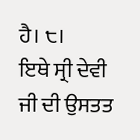ਹੈ। ੮।
ਇਥੇ ਸ੍ਰੀ ਦੇਵੀ ਜੀ ਦੀ ਉਸਤਤ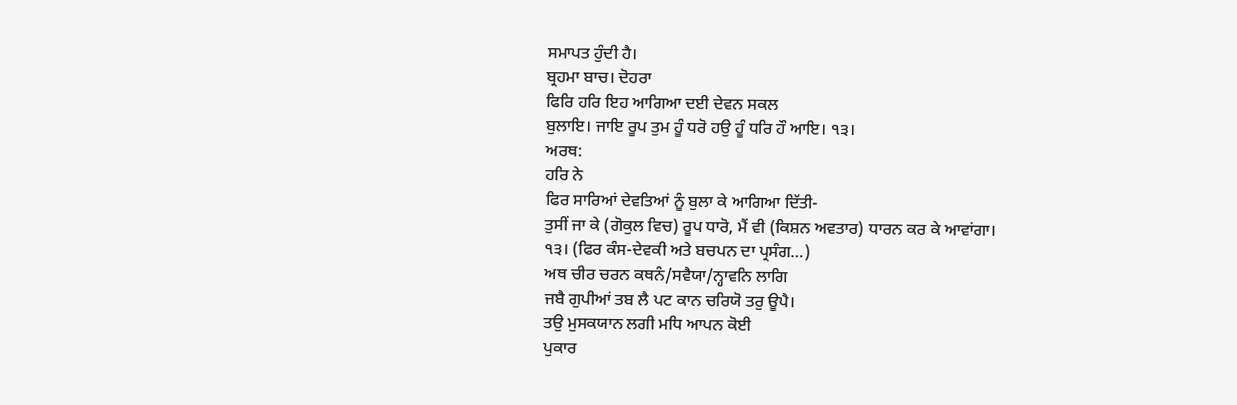ਸਮਾਪਤ ਹੁੰਦੀ ਹੈ।
ਬ੍ਰਹਮਾ ਬਾਚ। ਦੋਹਰਾ
ਫਿਰਿ ਹਰਿ ਇਹ ਆਗਿਆ ਦਈ ਦੇਵਨ ਸਕਲ
ਬੁਲਾਇ। ਜਾਇ ਰੂਪ ਤੁਮ ਹੂੰ ਧਰੋ ਹਉ ਹੂੰ ਧਰਿ ਹੌ ਆਇ। ੧੩।
ਅਰਥ:
ਹਰਿ ਨੇ
ਫਿਰ ਸਾਰਿਆਂ ਦੇਵਤਿਆਂ ਨੂੰ ਬੁਲਾ ਕੇ ਆਗਿਆ ਦਿੱਤੀ-
ਤੁਸੀਂ ਜਾ ਕੇ (ਗੋਕੁਲ ਵਿਚ) ਰੂਪ ਧਾਰੋ, ਮੈਂ ਵੀ (ਕਿਸ਼ਨ ਅਵਤਾਰ) ਧਾਰਨ ਕਰ ਕੇ ਆਵਾਂਗਾ।
੧੩। (ਫਿਰ ਕੰਸ-ਦੇਵਕੀ ਅਤੇ ਬਚਪਨ ਦਾ ਪ੍ਰਸੰਗ…)
ਅਥ ਚੀਰ ਚਰਨ ਕਥਨੰ/ਸਵੈਯਾ/ਨ੍ਹਾਵਨਿ ਲਾਗਿ
ਜਬੈ ਗੁਪੀਆਂ ਤਬ ਲੈ ਪਟ ਕਾਨ ਚਰਿਯੋ ਤਰੁ ਊਪੈ।
ਤਉ ਮੁਸਕਯਾਨ ਲਗੀ ਮਧਿ ਆਪਨ ਕੋਈ
ਪੁਕਾਰ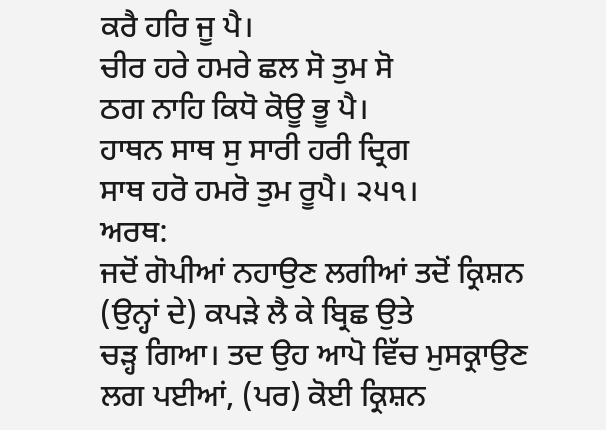ਕਰੈ ਹਰਿ ਜੂ ਪੈ।
ਚੀਰ ਹਰੇ ਹਮਰੇ ਛਲ ਸੋ ਤੁਮ ਸੋ
ਠਗ ਨਾਹਿ ਕਿਧੋ ਕੋਊ ਭੂ ਪੈ।
ਹਾਥਨ ਸਾਥ ਸੁ ਸਾਰੀ ਹਰੀ ਦ੍ਰਿਗ
ਸਾਥ ਹਰੋ ਹਮਰੋ ਤੁਮ ਰੂਪੈ। ੨੫੧।
ਅਰਥ:
ਜਦੋਂ ਗੋਪੀਆਂ ਨਹਾਉਣ ਲਗੀਆਂ ਤਦੋਂ ਕ੍ਰਿਸ਼ਨ (ਉਨ੍ਹਾਂ ਦੇ) ਕਪੜੇ ਲੈ ਕੇ ਬ੍ਰਿਛ ਉਤੇ
ਚੜ੍ਹ ਗਿਆ। ਤਦ ਉਹ ਆਪੋ ਵਿੱਚ ਮੁਸਕ੍ਰਾਉਣ ਲਗ ਪਈਆਂ, (ਪਰ) ਕੋਈ ਕ੍ਰਿਸ਼ਨ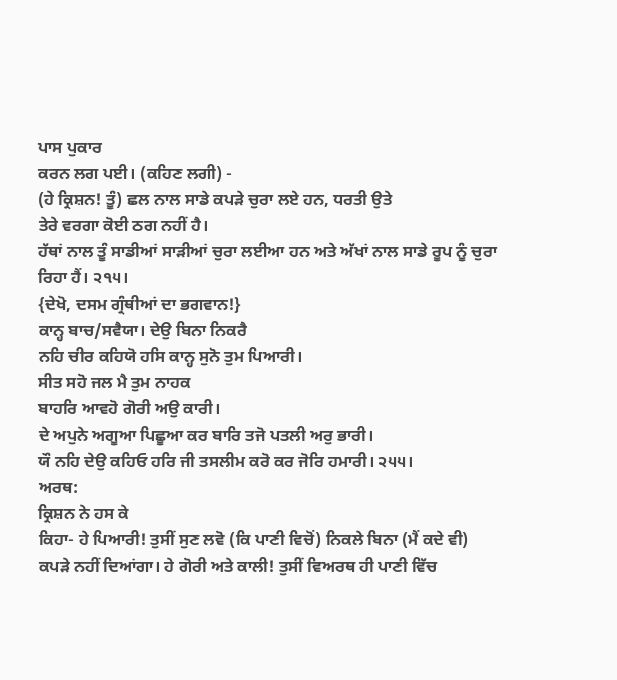ਪਾਸ ਪੁਕਾਰ
ਕਰਨ ਲਗ ਪਈ। (ਕਹਿਣ ਲਗੀ) -
(ਹੇ ਕ੍ਰਿਸ਼ਨ! ਤੂੰ) ਛਲ ਨਾਲ ਸਾਡੇ ਕਪੜੇ ਚੁਰਾ ਲਏ ਹਨ, ਧਰਤੀ ਉਤੇ
ਤੇਰੇ ਵਰਗਾ ਕੋਈ ਠਗ ਨਹੀਂ ਹੈ।
ਹੱਥਾਂ ਨਾਲ ਤੂੰ ਸਾਡੀਆਂ ਸਾੜੀਆਂ ਚੁਰਾ ਲਈਆ ਹਨ ਅਤੇ ਅੱਖਾਂ ਨਾਲ ਸਾਡੇ ਰੂਪ ਨੂੰ ਚੁਰਾ
ਰਿਹਾ ਹੈਂ। ੨੧੫।
{ਦੇਖੋ, ਦਸਮ ਗ੍ਰੰਥੀਆਂ ਦਾ ਭਗਵਾਨ!}
ਕਾਨ੍ਹ ਬਾਚ/ਸਵੈਯਾ। ਦੇਉ ਬਿਨਾ ਨਿਕਰੈ
ਨਹਿ ਚੀਰ ਕਹਿਯੋ ਹਸਿ ਕਾਨ੍ਹ ਸੁਨੋ ਤੁਮ ਪਿਆਰੀ।
ਸੀਤ ਸਹੋ ਜਲ ਮੈ ਤੁਮ ਨਾਹਕ
ਬਾਹਰਿ ਆਵਹੋ ਗੋਰੀ ਅਉ ਕਾਰੀ।
ਦੇ ਅਪੁਨੇ ਅਗੂਆ ਪਿਛੂਆ ਕਰ ਬਾਰਿ ਤਜੋ ਪਤਲੀ ਅਰੁ ਭਾਰੀ।
ਯੌ ਨਹਿ ਦੇਉ ਕਹਿਓ ਹਰਿ ਜੀ ਤਸਲੀਮ ਕਰੋ ਕਰ ਜੋਰਿ ਹਮਾਰੀ। ੨੫੫।
ਅਰਥ:
ਕ੍ਰਿਸ਼ਨ ਨੇ ਹਸ ਕੇ
ਕਿਹਾ- ਹੇ ਪਿਆਰੀ! ਤੁਸੀਂ ਸੁਣ ਲਵੋ (ਕਿ ਪਾਣੀ ਵਿਚੋਂ) ਨਿਕਲੇ ਬਿਨਾ (ਮੈਂ ਕਦੇ ਵੀ)
ਕਪੜੇ ਨਹੀਂ ਦਿਆਂਗਾ। ਹੇ ਗੋਰੀ ਅਤੇ ਕਾਲੀ! ਤੁਸੀਂ ਵਿਅਰਥ ਹੀ ਪਾਣੀ ਵਿੱਚ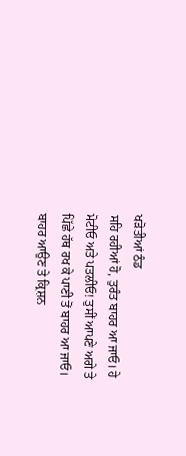ਖੜੋਤੀਆਂ ਠੰਡ
ਸਹਿ ਰਹੀਆਂ ਹੋ, ਤੁਰੰਤ ਬਾਹਰ ਆ ਜਾਓ। ਹੇ ਮੋਟੀਓ ਅਤੇ ਪਤਲੀਓ! ਤੁਸੀਂ ਆਪਣੇ ਅਗੇ ਤੇ
ਪਿੱਛੇ ਹੱਥ ਰਖ ਕੇ ਪਾਣੀ ਤੋਂ ਬਾਹਰ ਆ ਜਾਓ। ਬਾਹਰ ਆਉਣ ਤੇ ਕ੍ਰਿਸ਼ਨ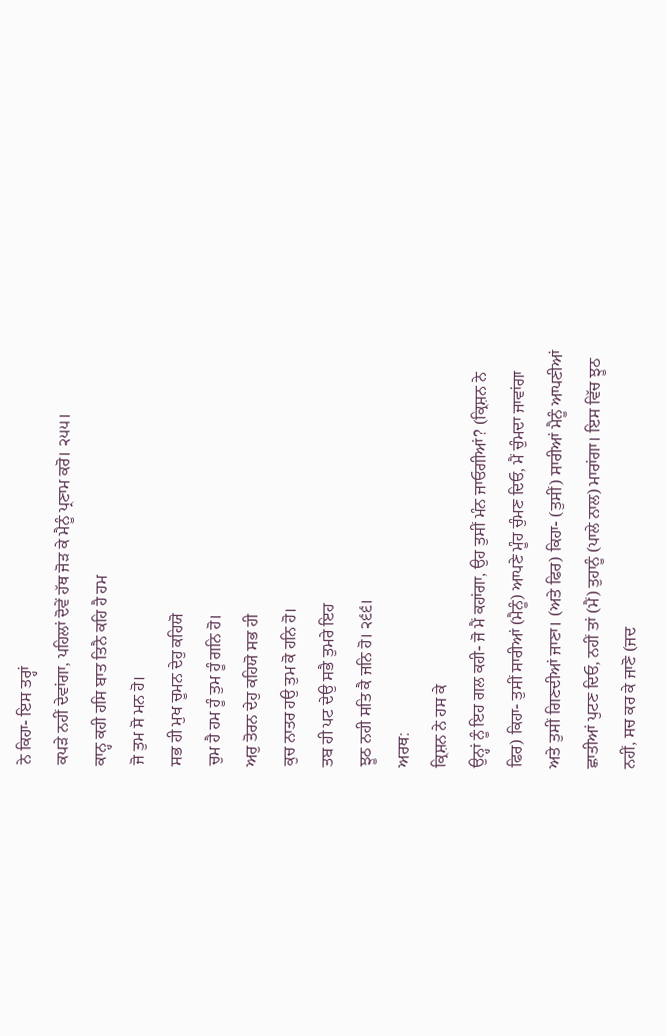ਨੇ ਕਿਹਾ- ਇਸ ਤਰ੍ਹਾਂ
ਕਪੜੇ ਨਹੀਂ ਦੇਵਾਂਗਾ, ਪਹਿਲਾਂ ਦੋਵੇਂ ਹੱਥ ਜੋੜ ਕੇ ਮੈਨੂੰ ਪ੍ਰਣਾਮ ਕਰੋ। ੨੫੫।
ਕਾਨ੍ਹ ਕਹੀ ਹਸਿ ਬਾਤ ਤਿਨੈ ਕਹਿ ਹੈ ਹਮ
ਜੋ ਤੁਮ ਸੋ ਮਨ ਹੋ।
ਸਭ ਹੀ ਮੁਖ ਚੂਮਨ ਦੇਹੁ ਕਹਿਯੋ
ਚੁਮ ਹੈ ਹਮ ਹੂੰ ਤੁਮ ਹੂੰ ਗਨਿ ਹੋ।
ਅਰੁ ਤੋਰਨ ਦੇਹੁ ਕਹਿਯੋ ਸਭ ਹੀ
ਕੁਚ ਨਾਤਰ ਹਉ ਤੁਮ ਕੋ ਹਨਿ ਹੋ।
ਤਬ ਹੀ ਪਟ ਦੇਉ ਸਭੈ ਤੁਮਰੇ ਇਹ
ਝੂਠ ਨਹੀ ਸਤਿ ਕੈ ਜਨਿ ਹੋ। ੨੬੬।
ਅਰਥ:
ਕ੍ਰਿਸ਼ਨ ਨੇ ਹਸ ਕੇ
ਉਨ੍ਹਾਂ ਨੂੰ ਇਹ ਗਲ ਕਹੀ- ਜੋ ਮੈਂ ਕਹਾਂਗਾ, ਉਹ ਤੁਸੀਂ ਮੰਨ ਜਾਓਗੀਆਂ? (ਕ੍ਰਿਸ਼ਨ ਨੇ
ਫਿਰ) ਕਿਹਾ- ਤੁਸੀਂ ਸਾਰੀਆਂ (ਮੈਨੂੰ) ਆਪਣੇ ਮੂੰਹ ਚੁੰਮਣ ਦਿਓ, ਮੈਂ ਚੁੰਮਦਾ ਜਾਵਾਂਗਾ
ਅਤੇ ਤੁਸੀਂ ਗਿਣਦੀਆਂ ਜਾਣਾ। (ਅਤੇ ਫਿਰ) ਕਿਹਾ- (ਤੁਸੀਂ) ਸਾਰੀਆਂ ਮੈਨੂੰ ਆਪਣੀਆਂ
ਛਾਤੀਆਂ ਪੁਟਣ ਦਿਓ, ਨਹੀਂ ਤਾਂ (ਮੈਂ) ਤੁਹਾਨੂੰ (ਪਾਲੇ ਨਾਲ) ਮਾਰਾਂਗਾ। ਇਸ ਵਿੱਚ ਝੂਠ
ਨਹੀਂ, ਸਚ ਕਰ ਕੇ ਜਾਣੋ (ਜਦ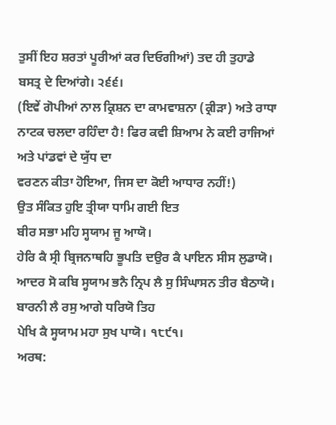ਤੁਸੀਂ ਇਹ ਸ਼ਰਤਾਂ ਪੂਰੀਆਂ ਕਰ ਦਿਓਗੀਆਂ) ਤਦ ਹੀ ਤੁਹਾਡੇ
ਬਸਤ੍ਰ ਦੇ ਦਿਆਂਗੇ। ੨੬੬।
(ਇਵੇਂ ਗੋਪੀਆਂ ਨਾਲ ਕ੍ਰਿਸ਼ਨ ਦਾ ਕਾਮਵਾਸ਼ਨਾ (ਕ੍ਰੀੜਾ) ਅਤੇ ਰਾਧਾ
ਨਾਟਕ ਚਲਦਾ ਰਹਿੰਦਾ ਹੈ! ਫਿਰ ਕਵੀ ਸ਼ਿਆਮ ਨੇ ਕਈ ਰਾਜਿਆਂ ਅਤੇ ਪਾਂਡਵਾਂ ਦੇ ਯੁੱਧ ਦਾ
ਵਰਣਨ ਕੀਤਾ ਹੋਇਆ, ਜਿਸ ਦਾ ਕੋਈ ਆਧਾਰ ਨਹੀਂ!)
ਉਤ ਸੰਕਿਤ ਹੁਇ ਤ੍ਰੀਯਾ ਧਾਮਿ ਗਈ ਇਤ
ਬੀਰ ਸਭਾ ਮਹਿ ਸ੍ਹਯਾਮ ਜੂ ਆਯੋ।
ਹੇਰਿ ਕੈ ਸ੍ਰੀ ਬ੍ਰਿਜਨਾਥਹਿ ਭੂਪਤਿ ਦਉਰ ਕੈ ਪਾਇਨ ਸੀਸ ਲੁਡਾਯੋ।
ਆਦਰ ਸੋ ਕਬਿ ਸ੍ਹਯਾਮ ਭਨੈ ਨ੍ਰਿਪ ਲੈ ਸੁ ਸਿੰਘਾਸਨ ਤੀਰ ਬੈਠਾਯੋ।
ਬਾਰਨੀ ਲੈ ਰਸੁ ਆਗੇ ਧਰਿਯੋ ਤਿਹ
ਪੇਖਿ ਕੈ ਸ੍ਹਯਾਮ ਮਹਾ ਸੁਖ ਪਾਯੋ। ੧੮੯੧।
ਅਰਥ: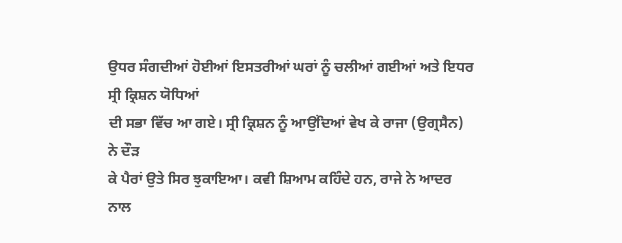ਉਧਰ ਸੰਗਦੀਆਂ ਹੋਈਆਂ ਇਸਤਰੀਆਂ ਘਰਾਂ ਨੂੰ ਚਲੀਆਂ ਗਈਆਂ ਅਤੇ ਇਧਰ ਸ੍ਰੀ ਕ੍ਰਿਸ਼ਨ ਯੋਧਿਆਂ
ਦੀ ਸਭਾ ਵਿੱਚ ਆ ਗਏ। ਸ੍ਰੀ ਕ੍ਰਿਸ਼ਨ ਨੂੰ ਆਉਂਦਿਆਂ ਵੇਖ ਕੇ ਰਾਜਾ (ਉਗ੍ਰਸੈਨ) ਨੇ ਦੌੜ
ਕੇ ਪੈਰਾਂ ਉਤੇ ਸਿਰ ਝੁਕਾਇਆ। ਕਵੀ ਸ਼ਿਆਮ ਕਹਿੰਦੇ ਹਨ, ਰਾਜੇ ਨੇ ਆਦਰ ਨਾਲ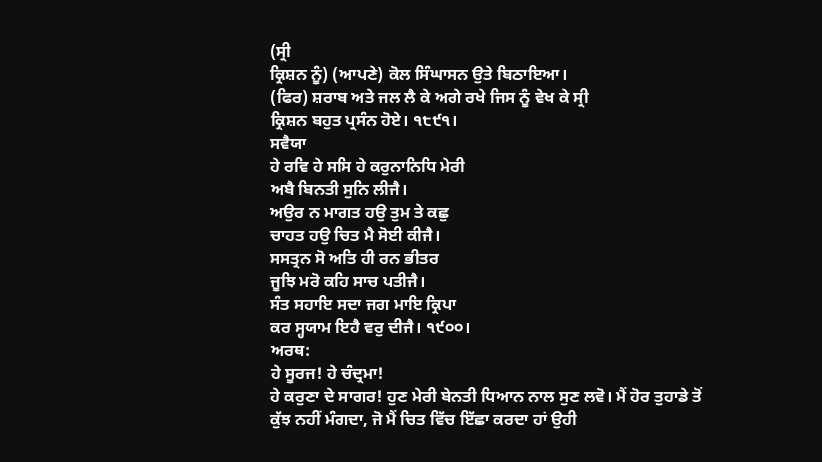(ਸ੍ਰੀ
ਕ੍ਰਿਸ਼ਨ ਨੂੰ) (ਆਪਣੇ) ਕੋਲ ਸਿੰਘਾਸਨ ਉਤੇ ਬਿਠਾਇਆ।
(ਫਿਰ) ਸ਼ਰਾਬ ਅਤੇ ਜਲ ਲੈ ਕੇ ਅਗੇ ਰਖੇ ਜਿਸ ਨੂੰ ਵੇਖ ਕੇ ਸ੍ਰੀ
ਕ੍ਰਿਸ਼ਨ ਬਹੁਤ ਪ੍ਰਸੰਨ ਹੋਏ। ੧੮੯੧।
ਸਵੈਯਾ
ਹੇ ਰਵਿ ਹੇ ਸਸਿ ਹੇ ਕਰੁਨਾਨਿਧਿ ਮੇਰੀ
ਅਬੈ ਬਿਨਤੀ ਸੁਨਿ ਲੀਜੈ।
ਅਉਰ ਨ ਮਾਗਤ ਹਉ ਤੁਮ ਤੇ ਕਛੁ
ਚਾਹਤ ਹਉ ਚਿਤ ਮੈ ਸੋਈ ਕੀਜੈ।
ਸਸਤ੍ਰਨ ਸੋ ਅਤਿ ਹੀ ਰਨ ਭੀਤਰ
ਜੂਝਿ ਮਰੋ ਕਹਿ ਸਾਚ ਪਤੀਜੈ।
ਸੰਤ ਸਹਾਇ ਸਦਾ ਜਗ ਮਾਇ ਕ੍ਰਿਪਾ
ਕਰ ਸ੍ਹਯਾਮ ਇਹੈ ਵਰੁ ਦੀਜੈ। ੧੯੦੦।
ਅਰਥ:
ਹੇ ਸੂਰਜ! ਹੇ ਚੰਦ੍ਰਮਾ!
ਹੇ ਕਰੁਣਾ ਦੇ ਸਾਗਰ! ਹੁਣ ਮੇਰੀ ਬੇਨਤੀ ਧਿਆਨ ਨਾਲ ਸੁਣ ਲਵੋ। ਮੈਂ ਹੋਰ ਤੁਹਾਡੇ ਤੋਂ
ਕੁੱਝ ਨਹੀਂ ਮੰਗਦਾ, ਜੋ ਮੈਂ ਚਿਤ ਵਿੱਚ ਇੱਛਾ ਕਰਦਾ ਹਾਂ ਉਹੀ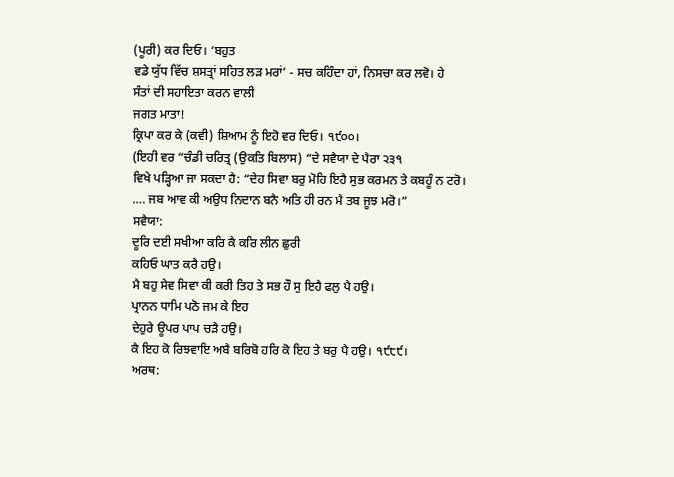(ਪੂਰੀ) ਕਰ ਦਿਓ। ‘ਬਹੁਤ
ਵਡੇ ਯੁੱਧ ਵਿੱਚ ਸ਼ਸਤ੍ਰਾਂ ਸਹਿਤ ਲੜ ਮਰਾਂ’ - ਸਚ ਕਹਿੰਦਾ ਹਾਂ, ਨਿਸਚਾ ਕਰ ਲਵੋ। ਹੇ
ਸੰਤਾਂ ਦੀ ਸਹਾਇਤਾ ਕਰਨ ਵਾਲੀ
ਜਗਤ ਮਾਤਾ!
ਕ੍ਰਿਪਾ ਕਰ ਕੇ (ਕਵੀ) ਸ਼ਿਆਮ ਨੂੰ ਇਹੋ ਵਰ ਦਿਓ। ੧੯੦੦।
(ਇਹੀ ਵਰ “ਚੰਡੀ ਚਰਿਤ੍ਰ (ਉਕਤਿ ਬਿਲਾਸ) “ਦੇ ਸਵੈਯਾ ਦੇ ਪੈਰਾ ੨੩੧
ਵਿਖੇ ਪੜ੍ਹਿਆ ਜਾ ਸਕਦਾ ਹੈ: “ਦੇਹ ਸਿਵਾ ਬਰੁ ਮੋਹਿ ਇਹੈ ਸੁਭ ਕਰਮਨ ਤੇ ਕਬਹੂੰ ਨ ਟਰੋ।
…. ਜਬ ਆਵ ਕੀ ਅਉਧ ਨਿਦਾਨ ਬਨੈ ਅਤਿ ਹੀ ਰਨ ਮੈ ਤਬ ਜੂਝ ਮਰੋ।”
ਸਵੈਯਾ:
ਦੂਰਿ ਦਈ ਸਖੀਆ ਕਰਿ ਕੈ ਕਰਿ ਲੀਨ ਛੁਰੀ
ਕਹਿਓ ਘਾਤ ਕਰੈ ਹਉ।
ਮੈ ਬਹੁ ਸੇਵ ਸਿਵਾ ਕੀ ਕਰੀ ਤਿਹ ਤੇ ਸਭ ਹੌ ਸੁ ਇਹੈ ਫਲੁ ਪੈ ਹਉ।
ਪ੍ਰਾਨਨ ਧਾਮਿ ਪਠੋ ਜਮ ਕੇ ਇਹ
ਦੇਹੁਰੇ ਊਪਰ ਪਾਪ ਚੜੈ ਹਉ।
ਕੈ ਇਹ ਕੋ ਰਿਝਵਾਇ ਅਬੈ ਬਰਿਬੋ ਹਰਿ ਕੋ ਇਹ ਤੇ ਬਰੁ ਪੈ ਹਉ। ੧੯੮੯।
ਅਰਥ: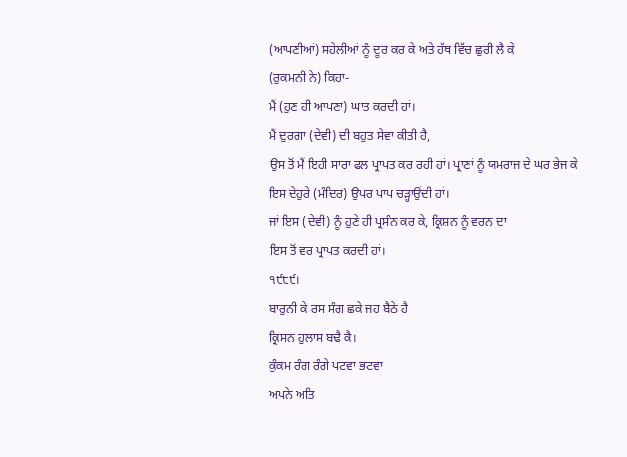(ਆਪਣੀਆਂ) ਸਹੇਲੀਆਂ ਨੂੰ ਦੂਰ ਕਰ ਕੇ ਅਤੇ ਹੱਥ ਵਿੱਚ ਛੁਰੀ ਲੈ ਕੇ
(ਰੁਕਮਨੀ ਨੇ) ਕਿਹਾ-
ਮੈਂ (ਹੁਣ ਹੀ ਆਪਣਾ) ਘਾਤ ਕਰਦੀ ਹਾਂ।
ਮੈਂ ਦੁਰਗਾ (ਦੇਵੀ) ਦੀ ਬਹੁਤ ਸੇਵਾ ਕੀਤੀ ਹੈ,
ਉਸ ਤੋਂ ਮੈਂ ਇਹੀ ਸਾਰਾ ਫਲ ਪ੍ਰਾਪਤ ਕਰ ਰਹੀ ਹਾਂ। ਪ੍ਰਾਣਾਂ ਨੂੰ ਯਮਰਾਜ ਦੇ ਘਰ ਭੇਜ ਕੇ
ਇਸ ਦੇਹੁਰੇ (ਮੰਦਿਰ) ਉਪਰ ਪਾਪ ਚੜ੍ਹਾਉਂਦੀ ਹਾਂ।
ਜਾਂ ਇਸ (ਦੇਵੀ) ਨੂੰ ਹੁਣੇ ਹੀ ਪ੍ਰਸੰਨ ਕਰ ਕੇ, ਕ੍ਰਿਸ਼ਨ ਨੂੰ ਵਰਨ ਦਾ
ਇਸ ਤੋਂ ਵਰ ਪ੍ਰਾਪਤ ਕਰਦੀ ਹਾਂ।
੧੯੮੯।
ਬਾਰੁਨੀ ਕੇ ਰਸ ਸੰਗ ਛਕੇ ਜਹ ਬੈਠੇ ਹੈ
ਕ੍ਰਿਸਨ ਹੁਲਾਸ ਬਢੈ ਕੈ।
ਕੁੰਕਮ ਰੰਗ ਰੰਗੇ ਪਟਵਾ ਭਟਵਾ
ਅਪਨੇ ਅਤਿ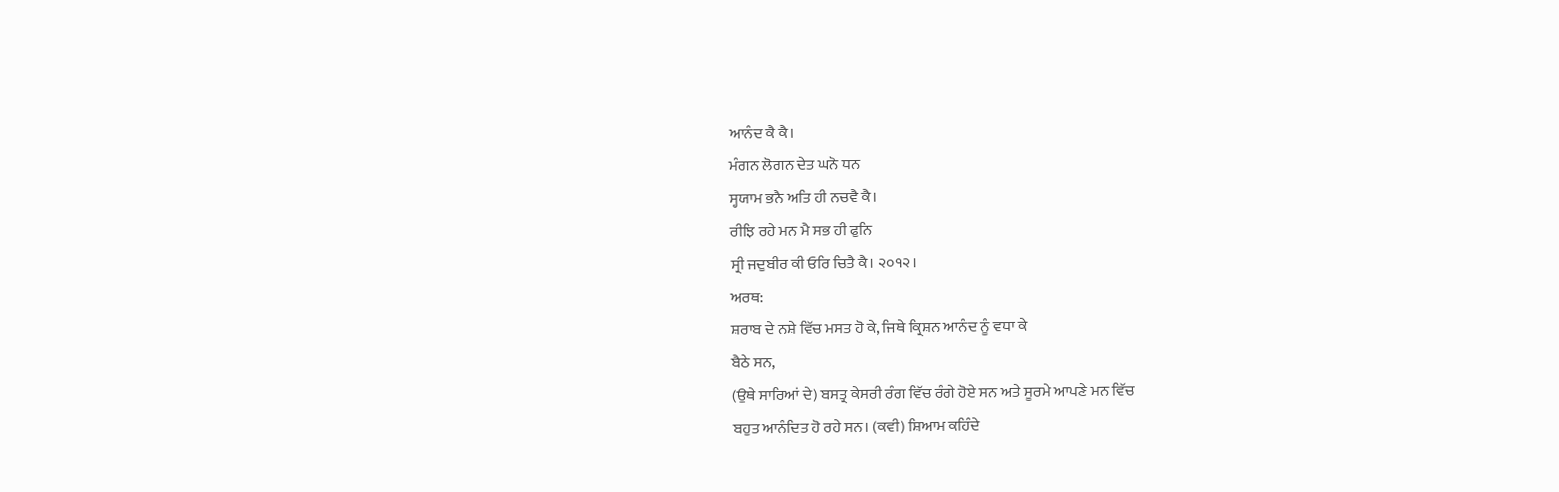ਆਨੰਦ ਕੈ ਕੈ।
ਮੰਗਨ ਲੋਗਨ ਦੇਤ ਘਨੋ ਧਨ
ਸ੍ਹਯਾਮ ਭਨੈ ਅਤਿ ਹੀ ਨਚਵੈ ਕੈ।
ਰੀਝਿ ਰਹੇ ਮਨ ਮੈ ਸਭ ਹੀ ਫੁਨਿ
ਸ੍ਰੀ ਜਦੁਬੀਰ ਕੀ ਓਰਿ ਚਿਤੈ ਕੈ। ੨੦੧੨।
ਅਰਥ:
ਸ਼ਰਾਬ ਦੇ ਨਸ਼ੇ ਵਿੱਚ ਮਸਤ ਹੋ ਕੇ, ਜਿਥੇ ਕ੍ਰਿਸ਼ਨ ਆਨੰਦ ਨੂੰ ਵਧਾ ਕੇ
ਬੈਠੇ ਸਨ,
(ਉਥੇ ਸਾਰਿਆਂ ਦੇ) ਬਸਤ੍ਰ ਕੇਸਰੀ ਰੰਗ ਵਿੱਚ ਰੰਗੇ ਹੋਏ ਸਨ ਅਤੇ ਸੂਰਮੇ ਆਪਣੇ ਮਨ ਵਿੱਚ
ਬਹੁਤ ਆਨੰਦਿਤ ਹੋ ਰਹੇ ਸਨ। (ਕਵੀ) ਸ਼ਿਆਮ ਕਹਿੰਦੇ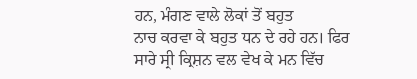ਹਨ, ਮੰਗਣ ਵਾਲੇ ਲੋਕਾਂ ਤੋਂ ਬਹੁਤ
ਨਾਚ ਕਰਵਾ ਕੇ ਬਹੁਤ ਧਨ ਦੇ ਰਹੇ ਹਨ। ਫਿਰ ਸਾਰੇ ਸ੍ਰੀ ਕ੍ਰਿਸ਼ਨ ਵਲ ਵੇਖ ਕੇ ਮਨ ਵਿੱਚ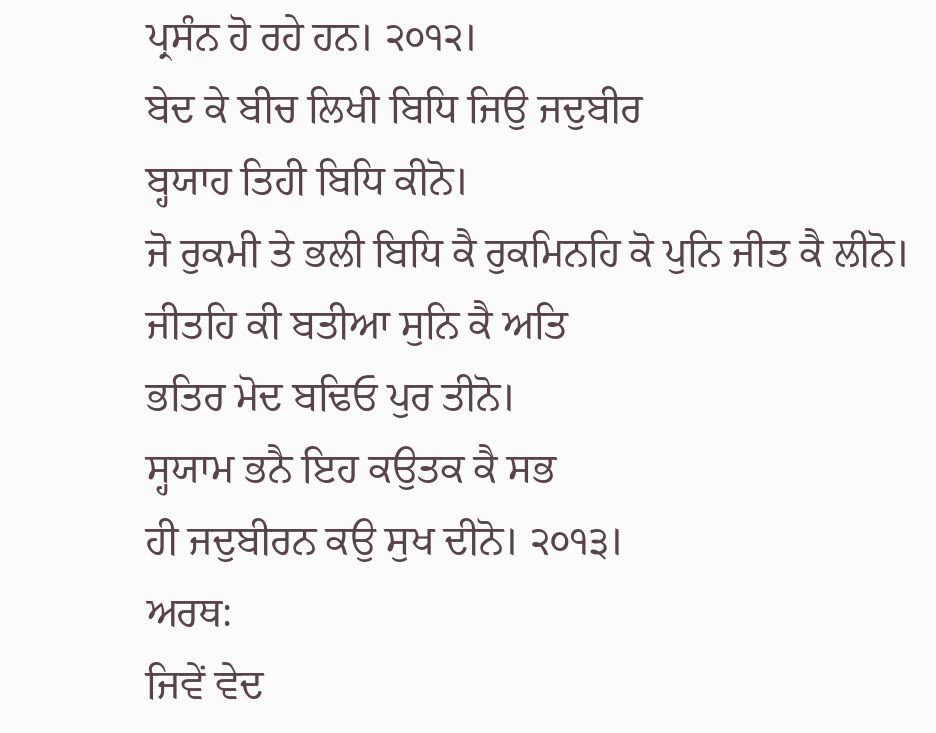ਪ੍ਰਸੰਨ ਹੋ ਰਹੇ ਹਨ। ੨੦੧੨।
ਬੇਦ ਕੇ ਬੀਚ ਲਿਖੀ ਬਿਧਿ ਜਿਉ ਜਦੁਬੀਰ
ਬ੍ਹਯਾਹ ਤਿਹੀ ਬਿਧਿ ਕੀਨੋ।
ਜੋ ਰੁਕਮੀ ਤੇ ਭਲੀ ਬਿਧਿ ਕੈ ਰੁਕਮਿਨਹਿ ਕੋ ਪੁਨਿ ਜੀਤ ਕੈ ਲੀਨੋ।
ਜੀਤਹਿ ਕੀ ਬਤੀਆ ਸੁਨਿ ਕੈ ਅਤਿ
ਭਤਿਰ ਮੋਦ ਬਢਿਓ ਪੁਰ ਤੀਨੋ।
ਸ੍ਹਯਾਮ ਭਨੈ ਇਹ ਕਉਤਕ ਕੈ ਸਭ
ਹੀ ਜਦੁਬੀਰਨ ਕਉ ਸੁਖ ਦੀਨੋ। ੨੦੧੩।
ਅਰਥ:
ਜਿਵੇਂ ਵੇਦ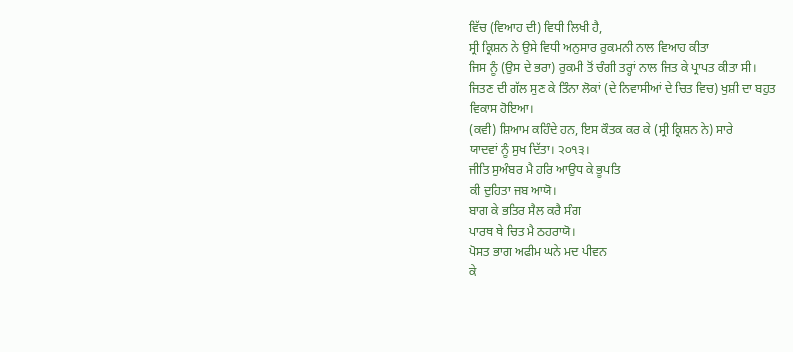ਵਿੱਚ (ਵਿਆਹ ਦੀ) ਵਿਧੀ ਲਿਖੀ ਹੈ,
ਸ੍ਰੀ ਕ੍ਰਿਸ਼ਨ ਨੇ ਉਸੇ ਵਿਧੀ ਅਨੁਸਾਰ ਰੁਕਮਨੀ ਨਾਲ ਵਿਆਹ ਕੀਤਾ
ਜਿਸ ਨੂੰ (ਉਸ ਦੇ ਭਰਾ) ਰੁਕਮੀ ਤੋਂ ਚੰਗੀ ਤਰ੍ਹਾਂ ਨਾਲ ਜਿਤ ਕੇ ਪ੍ਰਾਪਤ ਕੀਤਾ ਸੀ।
ਜਿਤਣ ਦੀ ਗੱਲ ਸੁਣ ਕੇ ਤਿੰਨਾ ਲੋਕਾਂ (ਦੇ ਨਿਵਾਸੀਆਂ ਦੇ ਚਿਤ ਵਿਚ) ਖੁਸ਼ੀ ਦਾ ਬਹੁਤ
ਵਿਕਾਸ ਹੋਇਆ।
(ਕਵੀ) ਸ਼ਿਆਮ ਕਹਿੰਦੇ ਹਨ, ਇਸ ਕੌਤਕ ਕਰ ਕੇ (ਸ੍ਰੀ ਕ੍ਰਿਸ਼ਨ ਨੇ) ਸਾਰੇ
ਯਾਦਵਾਂ ਨੂੰ ਸੁਖ ਦਿੱਤਾ। ੨੦੧੩।
ਜੀਤਿ ਸੁਅੰਬਰ ਮੈ ਹਰਿ ਆਉਧ ਕੇ ਭੂਪਤਿ
ਕੀ ਦੁਹਿਤਾ ਜਬ ਆਯੋ।
ਬਾਗ ਕੇ ਭਤਿਰ ਸੈਲ ਕਰੈ ਸੰਗ
ਪਾਰਥ ਥੇ ਚਿਤ ਮੈ ਠਹਰਾਯੋ।
ਪੋਸਤ ਭਾਗ ਅਫੀਮ ਘਨੇ ਮਦ ਪੀਵਨ
ਕੇ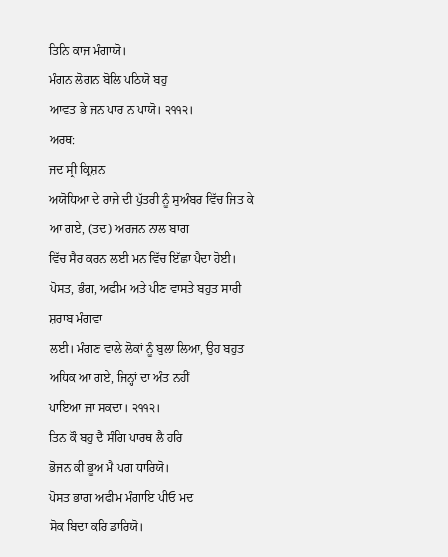ਤਿਨਿ ਕਾਜ ਮੰਗਾਯੋ।
ਮੰਗਨ ਲੋਗਨ ਬੋਲਿ ਪਠਿਯੋ ਬਹੁ
ਆਵਤ ਭੇ ਜਨ ਪਾਰ ਨ ਪਾਯੋ। ੨੧੧੨।
ਅਰਥ:
ਜਦ ਸ੍ਰੀ ਕ੍ਰਿਸ਼ਨ
ਅਯੋਧਿਆ ਦੇ ਰਾਜੇ ਦੀ ਪੁੱਤਰੀ ਨੂੰ ਸੁਅੰਬਰ ਵਿੱਚ ਜਿਤ ਕੇ ਆ ਗਏ, (ਤਦ) ਅਰਜਨ ਨਾਲ ਬਾਗ
ਵਿੱਚ ਸੈਰ ਕਰਨ ਲਈ ਮਨ ਵਿੱਚ ਇੱਛਾ ਪੈਦਾ ਹੋਈ।
ਪੋਸਤ, ਭੰਗ, ਅਫੀਮ ਅਤੇ ਪੀਣ ਵਾਸਤੇ ਬਹੁਤ ਸਾਰੀ ਸ਼ਰਾਬ ਮੰਗਵਾ
ਲਈ। ਮੰਗਣ ਵਾਲੇ ਲੋਕਾਂ ਨੂੰ ਬੁਲਾ ਲਿਆ, ਉਹ ਬਹੁਤ ਅਧਿਕ ਆ ਗਏ, ਜਿਨ੍ਹਾਂ ਦਾ ਅੰਤ ਨਹੀਂ
ਪਾਇਆ ਜਾ ਸਕਦਾ। ੨੧੧੨।
ਤਿਨ ਕੌ ਬਹੁ ਦੈ ਸੰਗਿ ਪਾਰਥ ਲੈ ਹਰਿ
ਭੋਜਨ ਕੀ ਭੂਅ ਮੈ ਪਗ ਧਾਰਿਯੋ।
ਪੋਸਤ ਭਾਗ ਅਫੀਮ ਮੰਗਾਇ ਪੀਓ ਮਦ
ਸੋਕ ਬਿਦਾ ਕਰਿ ਡਾਰਿਯੋ।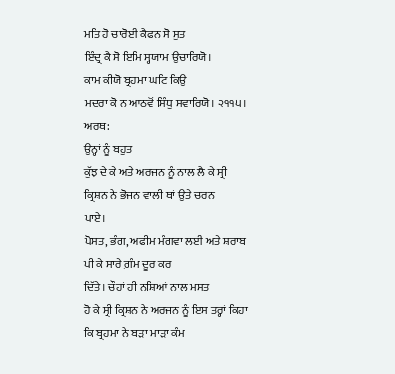ਮਤਿ ਹੋ ਚਾਰੋਈ ਕੈਫਨ ਸੋ ਸੁਤ
ਇੰਦ੍ਰ ਕੈ ਸੋ ਇਮਿ ਸ੍ਹਯਾਮ ਉਚਾਰਿਯੋ।
ਕਾਮ ਕੀਯੋ ਬ੍ਰਹਮਾ ਘਟਿ ਕਿਉ
ਮਦਰਾ ਕੋ ਨ ਆਠਵੋਂ ਸਿੰਧੁ ਸਵਾਰਿਯੋ। ੨੧੧੫।
ਅਰਥ:
ਉਨ੍ਹਾਂ ਨੂੰ ਬਹੁਤ
ਕੁੱਝ ਦੇ ਕੇ ਅਤੇ ਅਰਜਨ ਨੂੰ ਨਾਲ ਲੈ ਕੇ ਸ੍ਰੀ ਕ੍ਰਿਸ਼ਨ ਨੇ ਭੋਜਨ ਵਾਲੀ ਥਾਂ ਉਤੇ ਚਰਨ
ਪਾਏ।
ਪੋਸਤ, ਭੰਗ, ਅਫੀਮ ਮੰਗਵਾ ਲਈ ਅਤੇ ਸ਼ਰਾਬ ਪੀ ਕੇ ਸਾਰੇ ਗ਼ੰਮ ਦੂਰ ਕਰ
ਦਿੱਤੇ। ਚੌਹਾਂ ਹੀ ਨਸ਼ਿਆਂ ਨਾਲ ਮਸਤ
ਹੋ ਕੇ ਸ੍ਰੀ ਕ੍ਰਿਸ਼ਨ ਨੇ ਅਰਜਨ ਨੂੰ ਇਸ ਤਰ੍ਹਾਂ ਕਿਹਾ ਕਿ ਬ੍ਰਹਮਾ ਨੇ ਬੜਾ ਮਾੜਾ ਕੰਮ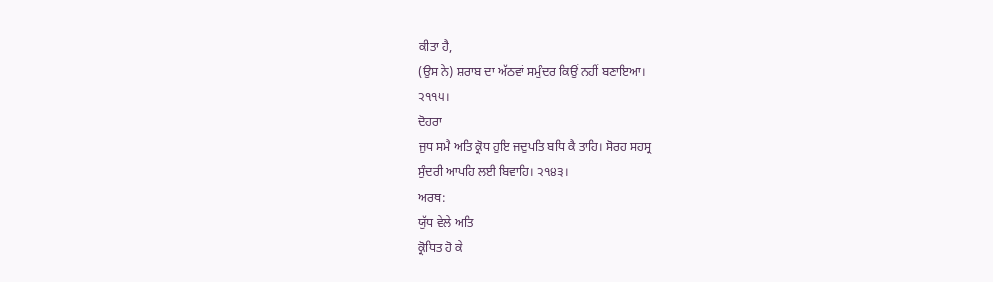ਕੀਤਾ ਹੈ,
(ਉਸ ਨੇ) ਸ਼ਰਾਬ ਦਾ ਅੱਠਵਾਂ ਸਮੁੰਦਰ ਕਿਉਂ ਨਹੀਂ ਬਣਾਇਆ।
੨੧੧੫।
ਦੋਹਰਾ
ਜੁਧ ਸਮੈ ਅਤਿ ਕ੍ਰੋਧ ਹੁਇ ਜਦੁਪਤਿ ਬਧਿ ਕੈ ਤਾਹਿ। ਸੋਰਹ ਸਹਸ੍ਰ
ਸੁੰਦਰੀ ਆਪਹਿ ਲਈ ਬਿਵਾਹਿ। ੨੧੪੩।
ਅਰਥ:
ਯੁੱਧ ਵੇਲੇ ਅਤਿ
ਕ੍ਰੋਧਿਤ ਹੋ ਕੇ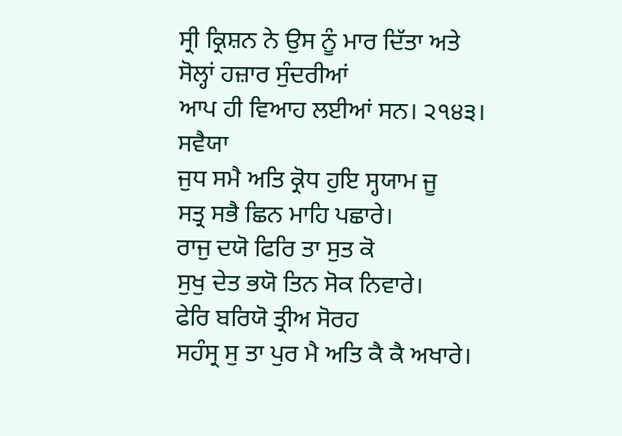ਸ੍ਰੀ ਕ੍ਰਿਸ਼ਨ ਨੇ ਉਸ ਨੂੰ ਮਾਰ ਦਿੱਤਾ ਅਤੇ ਸੋਲ੍ਹਾਂ ਹਜ਼ਾਰ ਸੁੰਦਰੀਆਂ
ਆਪ ਹੀ ਵਿਆਹ ਲਈਆਂ ਸਨ। ੨੧੪੩।
ਸਵੈਯਾ
ਜੁਧ ਸਮੈ ਅਤਿ ਕ੍ਰੋਧ ਹੁਇ ਸ੍ਹਯਾਮ ਜੂ
ਸਤ੍ਰ ਸਭੈ ਛਿਨ ਮਾਹਿ ਪਛਾਰੇ।
ਰਾਜੁ ਦਯੋ ਫਿਰਿ ਤਾ ਸੁਤ ਕੋ
ਸੁਖੁ ਦੇਤ ਭਯੋ ਤਿਨ ਸੋਕ ਨਿਵਾਰੇ।
ਫੇਰਿ ਬਰਿਯੋ ਤ੍ਰੀਅ ਸੋਰਹ
ਸਹੰਸ੍ਰ ਸੁ ਤਾ ਪੁਰ ਮੈ ਅਤਿ ਕੈ ਕੈ ਅਖਾਰੇ।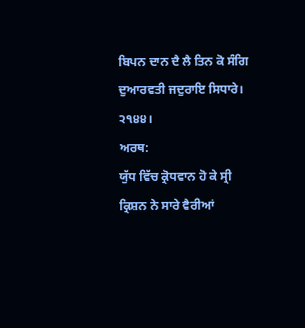ਬਿਪਨ ਦਾਨ ਦੈ ਲੈ ਤਿਨ ਕੋ ਸੰਗਿ ਦੁਆਰਵਤੀ ਜਦੁਰਾਇ ਸਿਧਾਰੇ। ੨੧੪੪।
ਅਰਥ:
ਯੁੱਧ ਵਿੱਚ ਕ੍ਰੋਧਵਾਨ ਹੋ ਕੇ ਸ੍ਰੀ ਕ੍ਰਿਸ਼ਨ ਨੇ ਸਾਰੇ ਵੈਰੀਆਂ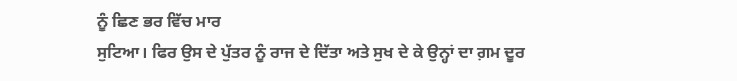ਨੂੰ ਛਿਣ ਭਰ ਵਿੱਚ ਮਾਰ
ਸੁਟਿਆ। ਫਿਰ ਉਸ ਦੇ ਪੁੱਤਰ ਨੂੰ ਰਾਜ ਦੇ ਦਿੱਤਾ ਅਤੇ ਸੁਖ ਦੇ ਕੇ ਉਨ੍ਹਾਂ ਦਾ ਗ਼ਮ ਦੂਰ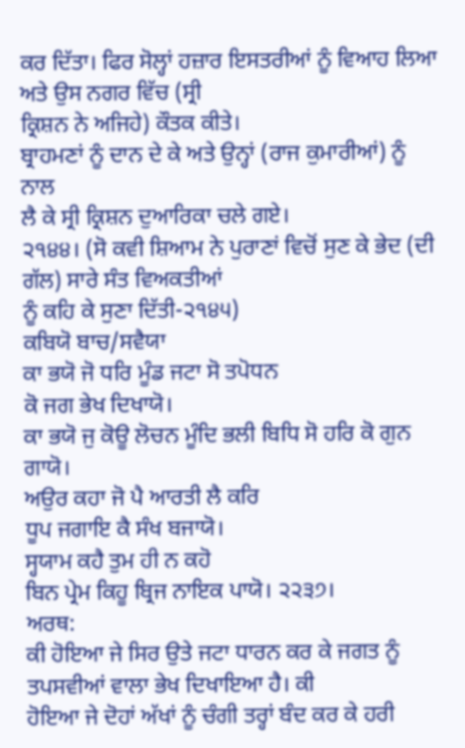ਕਰ ਦਿੱਤਾ। ਫਿਰ ਸੋਲ੍ਹਾਂ ਹਜ਼ਾਰ ਇਸਤਰੀਆਂ ਨੂੰ ਵਿਆਹ ਲਿਆ ਅਤੇ ਉਸ ਨਗਰ ਵਿੱਚ (ਸ੍ਰੀ
ਕ੍ਰਿਸ਼ਨ ਨੇ ਅਜਿਹੇ) ਕੌਤਕ ਕੀਤੇ।
ਬ੍ਰਾਹਮਣਾਂ ਨੂੰ ਦਾਨ ਦੇ ਕੇ ਅਤੇ ਉਨ੍ਹਾਂ (ਰਾਜ ਕੁਮਾਰੀਆਂ) ਨੂੰ ਨਾਲ
ਲੈ ਕੇ ਸ੍ਰੀ ਕ੍ਰਿਸ਼ਨ ਦੁਆਰਿਕਾ ਚਲੇ ਗਏ।
੨੧੪੪। (ਸੋ ਕਵੀ ਸ਼ਿਆਮ ਨੇ ਪੁਰਾਣਾਂ ਵਿਚੋਂ ਸੁਣ ਕੇ ਭੇਦ (ਦੀ ਗੱਲ) ਸਾਰੇ ਸੰਤ ਵਿਅਕਤੀਆਂ
ਨੂੰ ਕਹਿ ਕੇ ਸੁਣਾ ਦਿੱਤੀ-੨੧੪੫)
ਕਬਿਯੋ ਬਾਚ/ਸਵੈਯਾ
ਕਾ ਭਯੋ ਜੋ ਧਰਿ ਮੂੰਡ ਜਟਾ ਸੋ ਤਪੋਧਨ
ਕੋ ਜਗ ਭੇਖ ਦਿਖਾਯੋ।
ਕਾ ਭਯੋ ਜੁ ਕੋਊ ਲੋਚਨ ਮੂੰਦਿ ਭਲੀ ਬਿਧਿ ਸੋ ਹਰਿ ਕੋ ਗੁਨ ਗਾਯੋ।
ਅਉਰ ਕਹਾ ਜੋ ਪੈ ਆਰਤੀ ਲੈ ਕਰਿ
ਧੂਪ ਜਗਾਇ ਕੈ ਸੰਖ ਬਜਾਯੋ।
ਸ੍ਹਯਾਮ ਕਹੈ ਤੁਮ ਹੀ ਨ ਕਹੋ
ਬਿਨ ਪ੍ਰੇਮ ਕਿਹੂ ਬ੍ਰਿਜ ਨਾਇਕ ਪਾਯੋ। ੨੨੩੭।
ਅਰਥ:
ਕੀ ਹੋਇਆ ਜੇ ਸਿਰ ਉਤੇ ਜਟਾ ਧਾਰਨ ਕਰ ਕੇ ਜਗਤ ਨੂੰ ਤਪਸਵੀਆਂ ਵਾਲਾ ਭੇਖ ਦਿਖਾਇਆ ਹੈ। ਕੀ
ਹੋਇਆ ਜੇ ਦੋਹਾਂ ਅੱਖਾਂ ਨੂੰ ਚੰਗੀ ਤਰ੍ਹਾਂ ਬੰਦ ਕਰ ਕੇ ਹਰੀ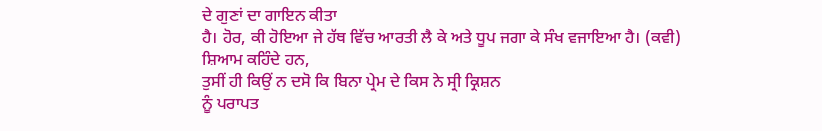ਦੇ ਗੁਣਾਂ ਦਾ ਗਾਇਨ ਕੀਤਾ
ਹੈ। ਹੋਰ, ਕੀ ਹੋਇਆ ਜੇ ਹੱਥ ਵਿੱਚ ਆਰਤੀ ਲੈ ਕੇ ਅਤੇ ਧੂਪ ਜਗਾ ਕੇ ਸੰਖ ਵਜਾਇਆ ਹੈ। (ਕਵੀ)
ਸ਼ਿਆਮ ਕਹਿੰਦੇ ਹਨ,
ਤੁਸੀਂ ਹੀ ਕਿਉਂ ਨ ਦਸੋ ਕਿ ਬਿਨਾ ਪ੍ਰੇਮ ਦੇ ਕਿਸ ਨੇ ਸ੍ਰੀ ਕ੍ਰਿਸ਼ਨ
ਨੂੰ ਪਰਾਪਤ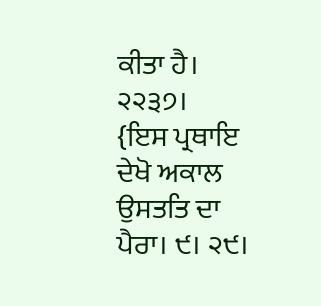ਕੀਤਾ ਹੈ। ੨੨੩੭।
{ਇਸ ਪ੍ਰਥਾਇ ਦੇਖੋ ਅਕਾਲ ਉਸਤਤਿ ਦਾ ਪੈਰਾ। ੯। ੨੯।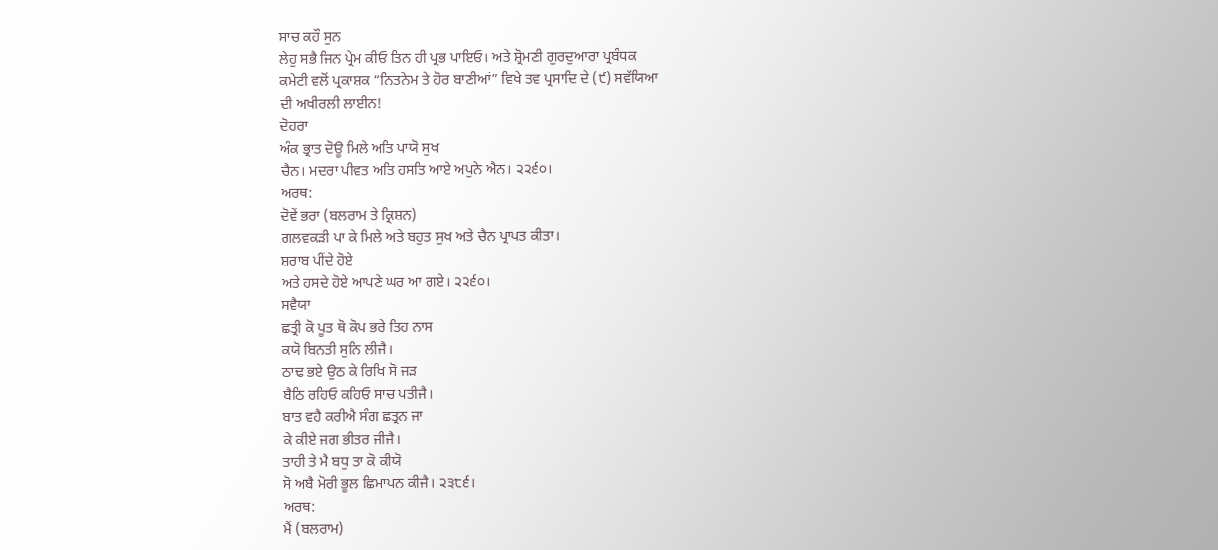ਸਾਚ ਕਹੌ ਸੁਨ
ਲੇਹੁ ਸਭੈ ਜਿਨ ਪ੍ਰੇਮ ਕੀਓ ਤਿਨ ਹੀ ਪ੍ਰਭ ਪਾਇਓ। ਅਤੇ ਸ਼੍ਰੋਮਣੀ ਗੁਰਦੁਆਰਾ ਪ੍ਰਬੰਧਕ
ਕਮੇਟੀ ਵਲੋਂ ਪ੍ਰਕਾਸ਼ਕ “ਨਿਤਨੇਮ ਤੇ ਹੋਰ ਬਾਣੀਆਂ” ਵਿਖੇ ਤਵ ਪ੍ਰਸਾਦਿ ਦੇ (੯) ਸਵੱਯਿਆ
ਦੀ ਅਖੀਰਲੀ ਲਾਈਨ!
ਦੋਹਰਾ
ਅੰਕ ਭ੍ਰਾਤ ਦੋਊ ਮਿਲੇ ਅਤਿ ਪਾਯੋ ਸੁਖ
ਚੈਨ। ਮਦਰਾ ਪੀਵਤ ਅਤਿ ਹਸਤਿ ਆਏ ਅਪੁਨੇ ਐਨ। ੨੨੬੦।
ਅਰਥ:
ਦੋਵੇਂ ਭਰਾ (ਬਲਰਾਮ ਤੇ ਕ੍ਰਿਸ਼ਨ)
ਗਲਵਕੜੀ ਪਾ ਕੇ ਮਿਲੇ ਅਤੇ ਬਹੁਤ ਸੁਖ ਅਤੇ ਚੈਨ ਪ੍ਰਾਪਤ ਕੀਤਾ।
ਸ਼ਰਾਬ ਪੀਂਦੇ ਹੋਏ
ਅਤੇ ਹਸਦੇ ਹੋਏ ਆਪਣੇ ਘਰ ਆ ਗਏ। ੨੨੬੦।
ਸਵੈਯਾ
ਛਤ੍ਰੀ ਕੋ ਪੂਤ ਥੋ ਕੋਪ ਭਰੇ ਤਿਹ ਨਾਸ
ਕਯੋ ਬਿਨਤੀ ਸੁਨਿ ਲੀਜੈ।
ਠਾਢ ਭਏ ਉਠ ਕੇ ਰਿਖਿ ਸੋ ਜੜ
ਬੈਠਿ ਰਹਿਓ ਕਹਿਓ ਸਾਚ ਪਤੀਜੈ।
ਬਾਤ ਵਹੈ ਕਰੀਐ ਸੰਗ ਛਤ੍ਰਨ ਜਾ
ਕੇ ਕੀਏ ਜਗ ਭੀਤਰ ਜੀਜੈ।
ਤਾਹੀ ਤੇ ਮੈ ਬਧੁ ਤਾ ਕੋ ਕੀਯੋ
ਸੋ ਅਬੈ ਮੋਰੀ ਭੂਲ ਛਿਮਾਪਨ ਕੀਜੈ। ੨੩੮੬।
ਅਰਥ:
ਮੈਂ (ਬਲਰਾਮ)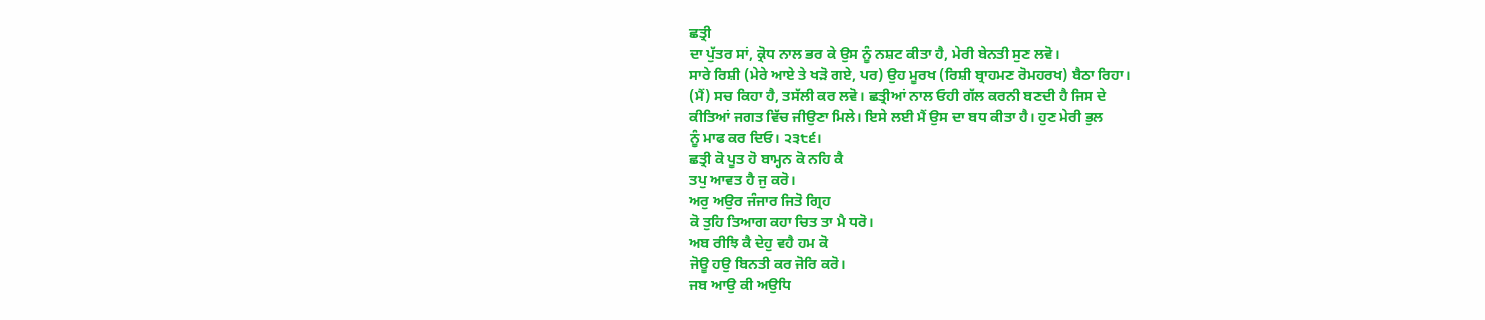ਛਤ੍ਰੀ
ਦਾ ਪੁੱਤਰ ਸਾਂ, ਕ੍ਰੋਧ ਨਾਲ ਭਰ ਕੇ ਉਸ ਨੂੰ ਨਸ਼ਟ ਕੀਤਾ ਹੈ, ਮੇਰੀ ਬੇਨਤੀ ਸੁਣ ਲਵੋ।
ਸਾਰੇ ਰਿਸ਼ੀ (ਮੇਰੇ ਆਏ ਤੇ ਖੜੋ ਗਏ, ਪਰ) ਉਹ ਮੂਰਖ (ਰਿਸ਼ੀ ਬ੍ਰਾਹਮਣ ਰੋਮਹਰਖ) ਬੈਠਾ ਰਿਹਾ।
(ਮੈਂ) ਸਚ ਕਿਹਾ ਹੈ, ਤਸੱਲੀ ਕਰ ਲਵੋ। ਛਤ੍ਰੀਆਂ ਨਾਲ ਓਹੀ ਗੱਲ ਕਰਨੀ ਬਣਦੀ ਹੈ ਜਿਸ ਦੇ
ਕੀਤਿਆਂ ਜਗਤ ਵਿੱਚ ਜੀਉਣਾ ਮਿਲੇ। ਇਸੇ ਲਈ ਮੈਂ ਉਸ ਦਾ ਬਧ ਕੀਤਾ ਹੈ। ਹੁਣ ਮੇਰੀ ਭੁਲ
ਨੂੰ ਮਾਫ ਕਰ ਦਿਓ। ੨੩੮੬।
ਛਤ੍ਰੀ ਕੋ ਪੂਤ ਹੋ ਬਾਮ੍ਹਨ ਕੋ ਨਹਿ ਕੈ
ਤਪੁ ਆਵਤ ਹੈ ਜੁ ਕਰੋ।
ਅਰੁ ਅਉਰ ਜੰਜਾਰ ਜਿਤੋ ਗ੍ਰਿਹ
ਕੋ ਤੁਹਿ ਤਿਆਗ ਕਹਾ ਚਿਤ ਤਾ ਮੈ ਧਰੋ।
ਅਬ ਰੀਝਿ ਕੈ ਦੇਹੁ ਵਹੈ ਹਮ ਕੋ
ਜੋਊ ਹਉ ਬਿਨਤੀ ਕਰ ਜੋਰਿ ਕਰੋ।
ਜਬ ਆਉ ਕੀ ਅਉਧਿ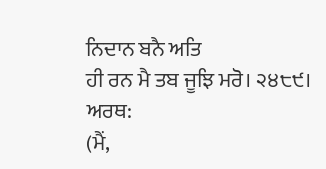ਨਿਦਾਨ ਬਨੈ ਅਤਿ
ਹੀ ਰਨ ਮੈ ਤਬ ਜੂਝਿ ਮਰੋ। ੨੪੮੯।
ਅਰਥ:
(ਮੈਂ,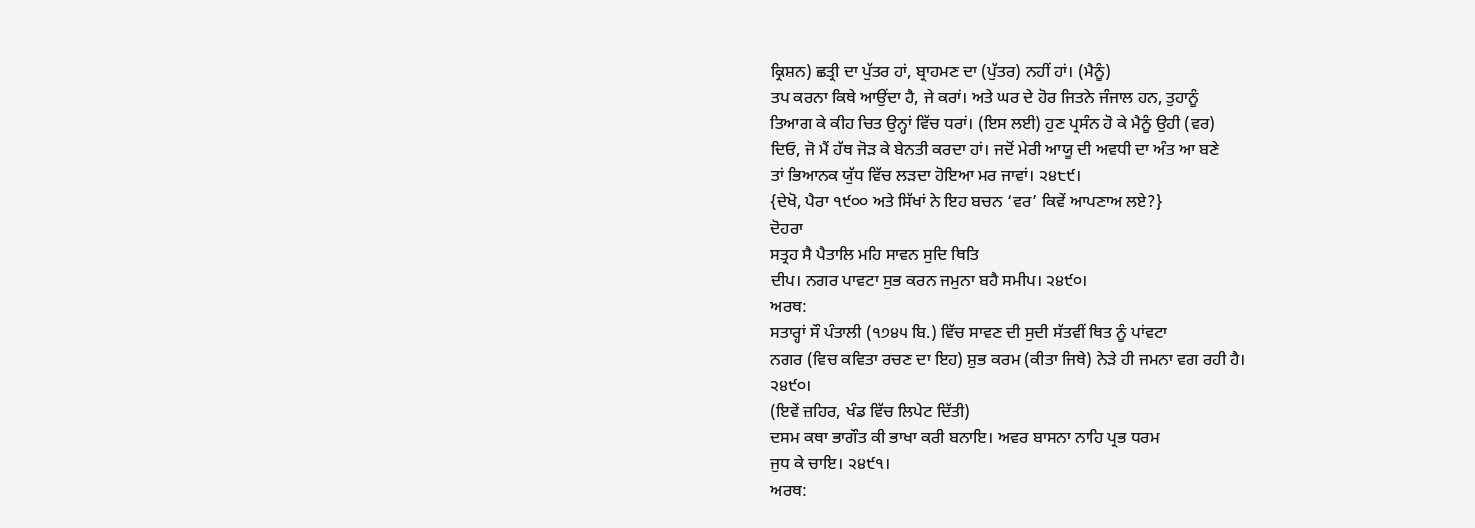ਕ੍ਰਿਸ਼ਨ) ਛਤ੍ਰੀ ਦਾ ਪੁੱਤਰ ਹਾਂ, ਬ੍ਰਾਹਮਣ ਦਾ (ਪੁੱਤਰ) ਨਹੀਂ ਹਾਂ। (ਮੈਨੂੰ)
ਤਪ ਕਰਨਾ ਕਿਥੇ ਆਉਂਦਾ ਹੈ, ਜੇ ਕਰਾਂ। ਅਤੇ ਘਰ ਦੇ ਹੋਰ ਜਿਤਨੇ ਜੰਜਾਲ ਹਨ, ਤੁਹਾਨੂੰ
ਤਿਆਗ ਕੇ ਕੀਹ ਚਿਤ ਉਨ੍ਹਾਂ ਵਿੱਚ ਧਰਾਂ। (ਇਸ ਲਈ) ਹੁਣ ਪ੍ਰਸੰਨ ਹੋ ਕੇ ਮੈਨੂੰ ਉਹੀ (ਵਰ)
ਦਿਓ, ਜੋ ਮੈਂ ਹੱਥ ਜੋੜ ਕੇ ਬੇਨਤੀ ਕਰਦਾ ਹਾਂ। ਜਦੋਂ ਮੇਰੀ ਆਯੂ ਦੀ ਅਵਧੀ ਦਾ ਅੰਤ ਆ ਬਣੇ
ਤਾਂ ਭਿਆਨਕ ਯੁੱਧ ਵਿੱਚ ਲੜਦਾ ਹੋਇਆ ਮਰ ਜਾਵਾਂ। ੨੪੮੯।
{ਦੇਖੋ, ਪੈਰਾ ੧੯੦੦ ਅਤੇ ਸਿੱਖਾਂ ਨੇ ਇਹ ਬਚਨ ‘ਵਰ’ ਕਿਵੇਂ ਆਪਣਾਅ ਲਏ?}
ਦੋਹਰਾ
ਸਤ੍ਰਹ ਸੈ ਪੈਤਾਲਿ ਮਹਿ ਸਾਵਨ ਸੁਦਿ ਥਿਤਿ
ਦੀਪ। ਨਗਰ ਪਾਵਟਾ ਸੁਭ ਕਰਨ ਜਮੁਨਾ ਬਹੈ ਸਮੀਪ। ੨੪੯੦।
ਅਰਥ:
ਸਤਾਰ੍ਹਾਂ ਸੌ ਪੰਤਾਲੀ (੧੭੪੫ ਬਿ.) ਵਿੱਚ ਸਾਵਣ ਦੀ ਸੁਦੀ ਸੱਤਵੀਂ ਥਿਤ ਨੂੰ ਪਾਂਵਟਾ
ਨਗਰ (ਵਿਚ ਕਵਿਤਾ ਰਚਣ ਦਾ ਇਹ) ਸ਼ੁਭ ਕਰਮ (ਕੀਤਾ ਜਿਥੇ) ਨੇੜੇ ਹੀ ਜਮਨਾ ਵਗ ਰਹੀ ਹੈ।
੨੪੯੦।
(ਇਵੇਂ ਜ਼ਹਿਰ, ਖੰਡ ਵਿੱਚ ਲਿਪੇਟ ਦਿੱਤੀ)
ਦਸਮ ਕਥਾ ਭਾਗੌਤ ਕੀ ਭਾਖਾ ਕਰੀ ਬਨਾਇ। ਅਵਰ ਬਾਸਨਾ ਨਾਹਿ ਪ੍ਰਭ ਧਰਮ
ਜੁਧ ਕੇ ਚਾਇ। ੨੪੯੧।
ਅਰਥ: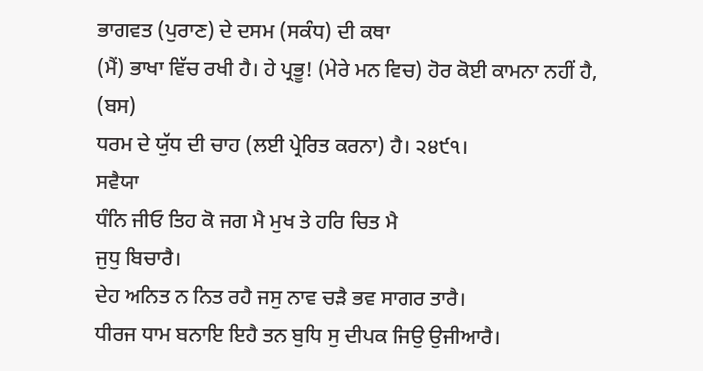ਭਾਗਵਤ (ਪੁਰਾਣ) ਦੇ ਦਸਮ (ਸਕੰਧ) ਦੀ ਕਥਾ
(ਮੈਂ) ਭਾਖਾ ਵਿੱਚ ਰਖੀ ਹੈ। ਹੇ ਪ੍ਰਭੂ! (ਮੇਰੇ ਮਨ ਵਿਚ) ਹੋਰ ਕੋਈ ਕਾਮਨਾ ਨਹੀਂ ਹੈ, (ਬਸ)
ਧਰਮ ਦੇ ਯੁੱਧ ਦੀ ਚਾਹ (ਲਈ ਪ੍ਰੇਰਿਤ ਕਰਨਾ) ਹੈ। ੨੪੯੧।
ਸਵੈਯਾ
ਧੰਨਿ ਜੀਓ ਤਿਹ ਕੋ ਜਗ ਮੈ ਮੁਖ ਤੇ ਹਰਿ ਚਿਤ ਮੈ
ਜੁਧੁ ਬਿਚਾਰੈ।
ਦੇਹ ਅਨਿਤ ਨ ਨਿਤ ਰਹੈ ਜਸੁ ਨਾਵ ਚੜੈ ਭਵ ਸਾਗਰ ਤਾਰੈ।
ਧੀਰਜ ਧਾਮ ਬਨਾਇ ਇਹੈ ਤਨ ਬੁਧਿ ਸੁ ਦੀਪਕ ਜਿਉ ਉਜੀਆਰੈ।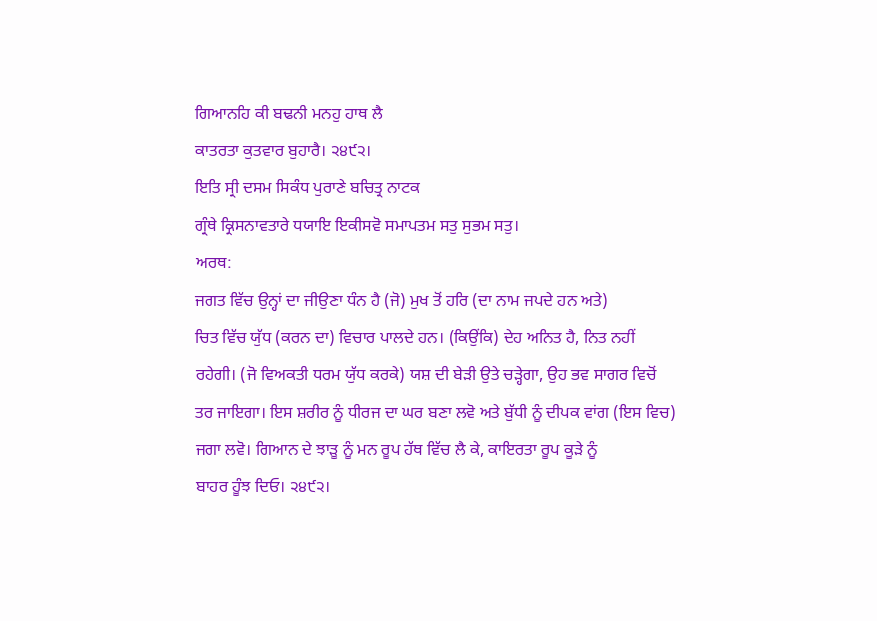ਗਿਆਨਹਿ ਕੀ ਬਢਨੀ ਮਨਹੁ ਹਾਥ ਲੈ
ਕਾਤਰਤਾ ਕੁਤਵਾਰ ਬੁਹਾਰੈ। ੨੪੯੨।
ਇਤਿ ਸ੍ਰੀ ਦਸਮ ਸਿਕੰਧ ਪੁਰਾਣੇ ਬਚਿਤ੍ਰ ਨਾਟਕ
ਗ੍ਰੰਥੇ ਕ੍ਰਿਸਨਾਵਤਾਰੇ ਧਯਾਇ ਇਕੀਸਵੋ ਸਮਾਪਤਮ ਸਤੁ ਸੁਭਮ ਸਤੁ।
ਅਰਥ:
ਜਗਤ ਵਿੱਚ ਉਨ੍ਹਾਂ ਦਾ ਜੀਉਣਾ ਧੰਨ ਹੈ (ਜੋ) ਮੁਖ ਤੋਂ ਹਰਿ (ਦਾ ਨਾਮ ਜਪਦੇ ਹਨ ਅਤੇ)
ਚਿਤ ਵਿੱਚ ਯੁੱਧ (ਕਰਨ ਦਾ) ਵਿਚਾਰ ਪਾਲਦੇ ਹਨ। (ਕਿਉਂਕਿ) ਦੇਹ ਅਨਿਤ ਹੈ, ਨਿਤ ਨਹੀਂ
ਰਹੇਗੀ। (ਜੋ ਵਿਅਕਤੀ ਧਰਮ ਯੁੱਧ ਕਰਕੇ) ਯਸ਼ ਦੀ ਬੇੜੀ ਉਤੇ ਚੜ੍ਹੇਗਾ, ਉਹ ਭਵ ਸਾਗਰ ਵਿਚੋਂ
ਤਰ ਜਾਇਗਾ। ਇਸ ਸ਼ਰੀਰ ਨੂੰ ਧੀਰਜ ਦਾ ਘਰ ਬਣਾ ਲਵੋ ਅਤੇ ਬੁੱਧੀ ਨੂੰ ਦੀਪਕ ਵਾਂਗ (ਇਸ ਵਿਚ)
ਜਗਾ ਲਵੋ। ਗਿਆਨ ਦੇ ਝਾੜੂ ਨੂੰ ਮਨ ਰੂਪ ਹੱਥ ਵਿੱਚ ਲੈ ਕੇ, ਕਾਇਰਤਾ ਰੂਪ ਕੂੜੇ ਨੂੰ
ਬਾਹਰ ਹੂੰਝ ਦਿਓ। ੨੪੯੨।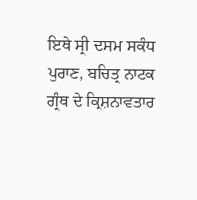ਇਥੇ ਸ੍ਰੀ ਦਸਮ ਸਕੰਧ ਪੁਰਾਣ, ਬਚਿਤ੍ਰ ਨਾਟਕ
ਗ੍ਰੰਥ ਦੇ ਕ੍ਰਿਸ਼ਨਾਵਤਾਰ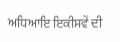ਅਧਿਆਇ ਇਕੀਸਵੇਂ ਦੀ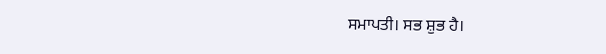ਸਮਾਪਤੀ। ਸਭ ਸ਼ੁਭ ਹੈ।